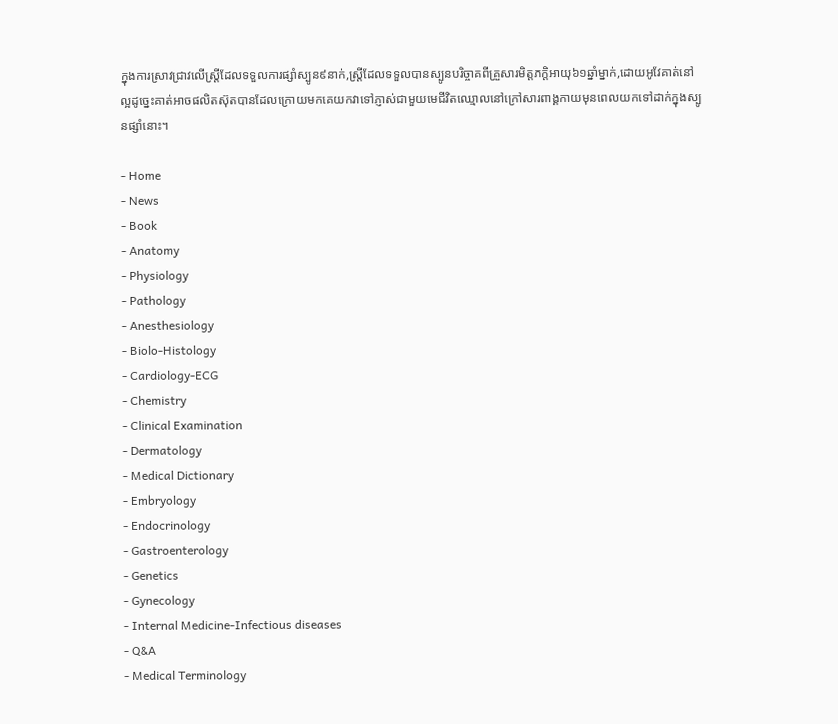ក្នុងការស្រាវជ្រាវលើស្ត្រីដែលទទួលការផ្សាំស្បូន៩នាក់,ស្ត្រីដែលទទួលបានស្បូនបរិច្ចាគពីគ្រួសារមិត្តភក្តិអាយុ៦១ឆ្នាំម្នាក់,ដោយអូវែគាត់នៅល្អដូច្នេះគាត់អាចផលិតស៊ុតបានដែលក្រោយមកគេយកវាទៅភ្ញាស់ជាមួយមេជីវិតឈ្មោលនៅក្រៅសារពាង្គកាយមុនពេលយកទៅដាក់ក្នុងស្បូនផ្សាំនោះ។

- Home
- News
- Book
- Anatomy
- Physiology
- Pathology
- Anesthesiology
- Biolo-Histology
- Cardiology-ECG
- Chemistry
- Clinical Examination
- Dermatology
- Medical Dictionary
- Embryology
- Endocrinology
- Gastroenterology
- Genetics
- Gynecology
- Internal Medicine-Infectious diseases
- Q&A
- Medical Terminology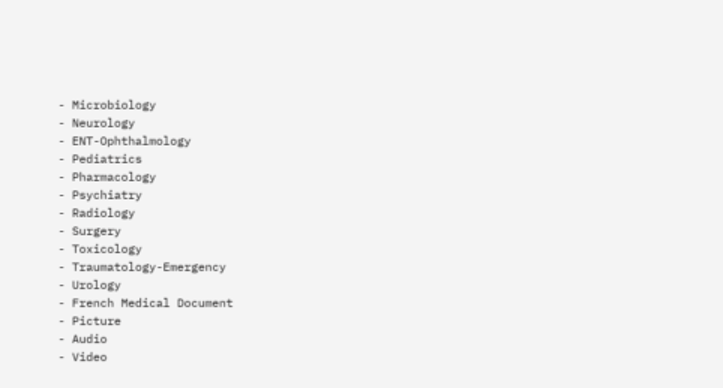- Microbiology
- Neurology
- ENT-Ophthalmology
- Pediatrics
- Pharmacology
- Psychiatry
- Radiology
- Surgery
- Toxicology
- Traumatology-Emergency
- Urology
- French Medical Document
- Picture
- Audio
- Video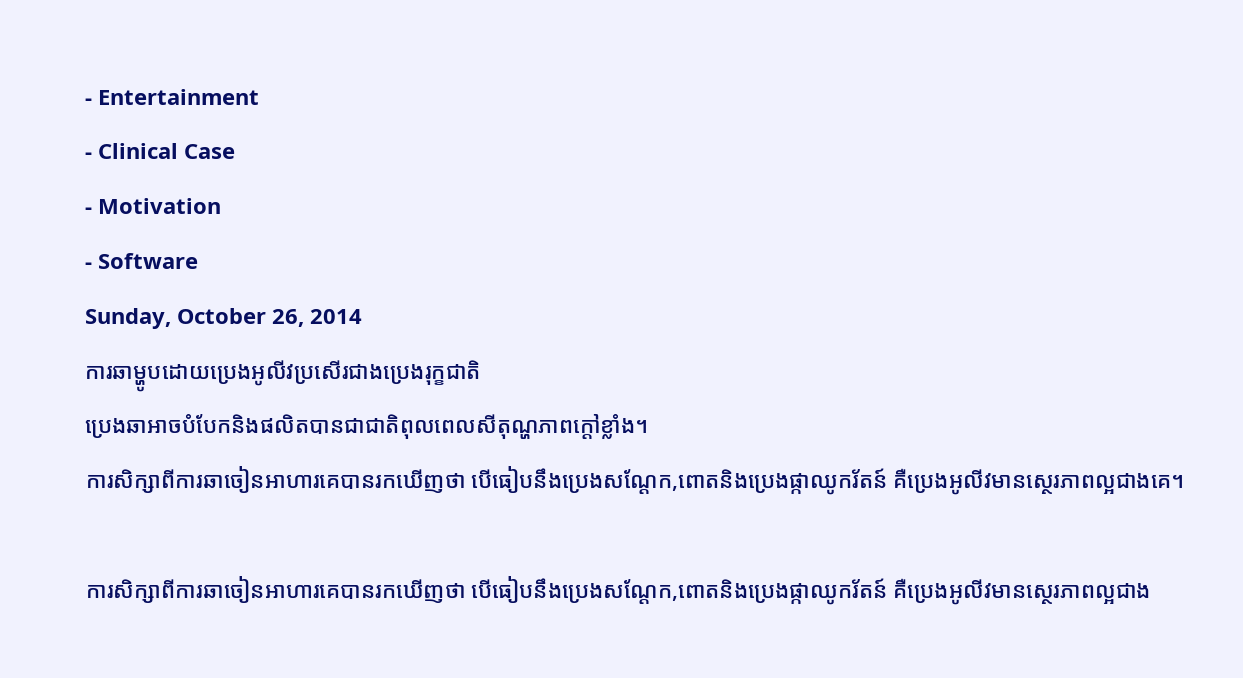- Entertainment
- Clinical Case
- Motivation
- Software
Sunday, October 26, 2014
ការឆាម្ហូបដោយប្រេងអូលីវប្រសើរជាងប្រេងរុក្ខជាតិ
ប្រេងឆាអាចបំបែកនិងផលិតបានជាជាតិពុលពេលសីតុណ្ហភាពក្តៅខ្លាំង។
ការសិក្សាពីការឆាចៀនអាហារគេបានរកឃើញថា បើធៀបនឹងប្រេងសណ្តែក,ពោតនិងប្រេងផ្កាឈូករ័តន៍ គឺប្រេងអូលីវមានស្ថេរភាពល្អជាងគេ។

ការសិក្សាពីការឆាចៀនអាហារគេបានរកឃើញថា បើធៀបនឹងប្រេងសណ្តែក,ពោតនិងប្រេងផ្កាឈូករ័តន៍ គឺប្រេងអូលីវមានស្ថេរភាពល្អជាង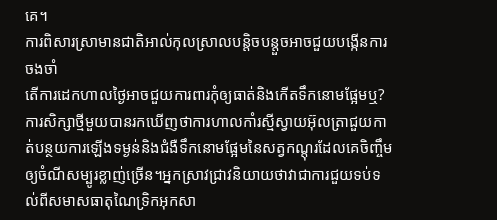គេ។
ការពិសារស្រាមានជាតិអាល់កុលស្រាលបន្តិចបន្តួចអាចជួយបង្កើនការចងចាំ
តើការដេកហាលថ្ងៃអាចជួយការពារកុំឲ្យធាត់និងកើតទឹកនោមផ្អែមឬ?
ការសិក្សាថ្មីមួយបានរកឃើញថាការហាលកាំរស្មីស្វាយអ៊ុលត្រាជួយកាត់បន្ថយការឡើងទម្ងន់និងជំងឺទឹកនោមផ្អែមនៃសត្វកណ្តុរដែលគេចិញ្ចឹមឲ្យចំណីសម្បូរខ្លាញ់ច្រើន។អ្នកស្រាវជ្រាវនិយាយថាវាជាការជួយទប់ទល់ពីសមាសធាតុណៃទ្រិកអុកសា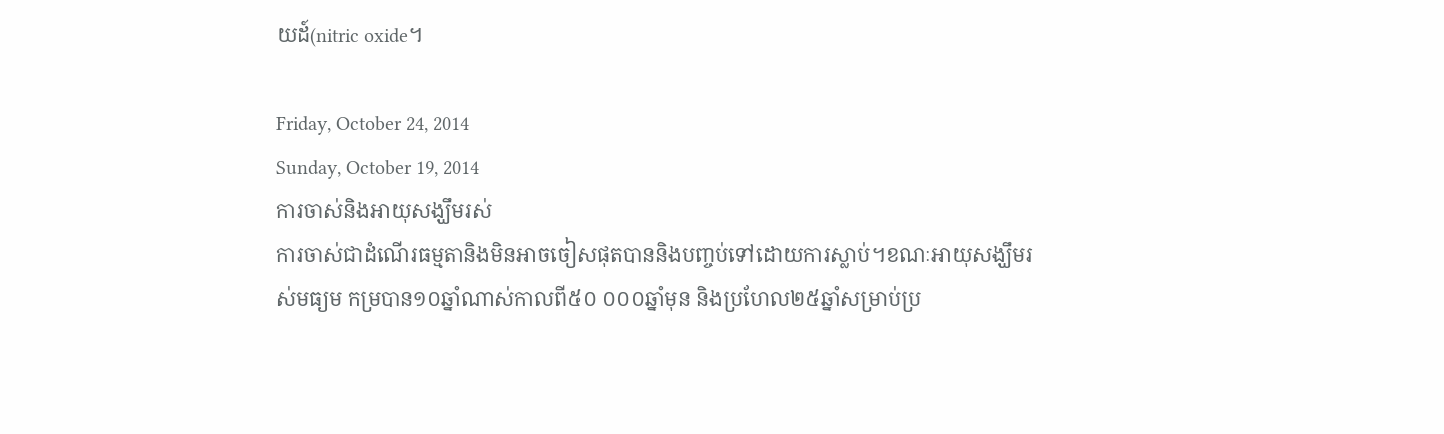យដ៍(nitric oxide។

Friday, October 24, 2014
Sunday, October 19, 2014
ការចាស់និងអាយុសង្ឃឹមរស់
ការចាស់ជាដំណើរធម្មតានិងមិនអាចចៀសផុតបាននិងបញ្ចប់ទៅដោយការស្លាប់។ខណៈអាយុសង្ឃឹមរស់មធ្យម កម្របាន១០ឆ្នាំណាស់កាលពី៥០ ០០០ឆ្នាំមុន និងប្រហែល២៥ឆ្នាំសម្រាប់ប្រ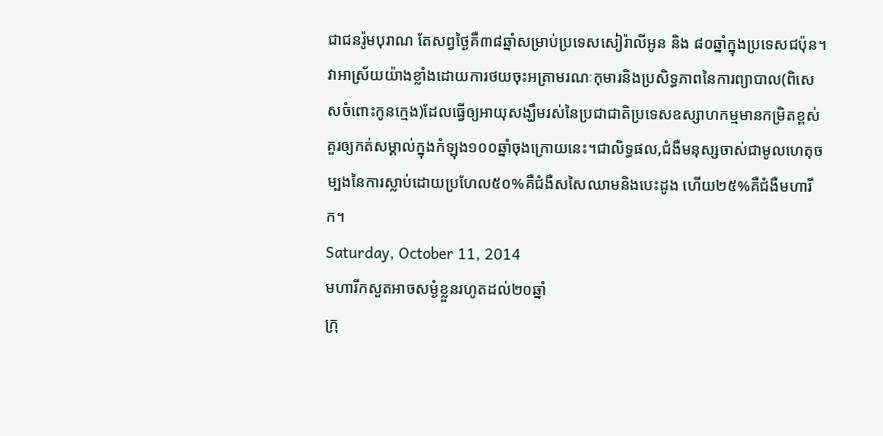ជាជនរ៉ូមបុរាណ តែសព្វថ្ងៃគឺ៣៨ឆ្នាំសម្រាប់ប្រទេសសៀរ៉ាលីអូន និង ៨០ឆ្នាំក្នុងប្រទេសជប៉ុន។វាអាស្រ័យយ៉ាងខ្លាំងដោយការថយចុះអត្រាមរណៈកុមារនិងប្រសិទ្ធភាពនៃការព្យាបាល(ពិសេសចំពោះកូនក្មេង)ដែលធ្វើឲ្យអាយុសង្ឃឹមរស់នៃប្រជាជាតិប្រទេសឧស្សាហកម្មមានកម្រិតខ្ពស់គួរឲ្យកត់សម្គាល់ក្នុងកំឡុង១០០ឆ្នាំចុងក្រោយនេះ។ជាលិទ្ធផល,ជំងឺមនុស្សចាស់ជាមូលហេតុចម្បងនៃការស្លាប់ដោយប្រហែល៥០%គឺជំងឺសសៃឈាមនិងបេះដូង ហើយ២៥%គឺជំងឺមហារីក។
Saturday, October 11, 2014
មហារីកសួតអាចសម្ងំខ្លួនរហូតដល់២០ឆ្នាំ
ក្រុ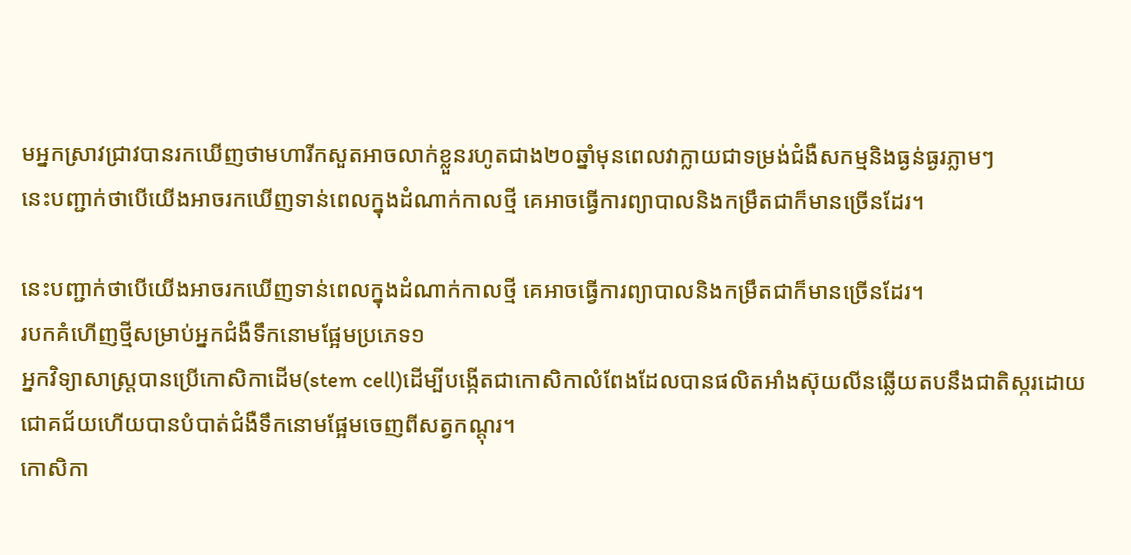មអ្នកស្រាវជ្រាវបានរកឃើញថាមហារីកសួតអាចលាក់ខ្លួនរហូតជាង២០ឆ្នាំមុនពេលវាក្លាយជាទម្រង់ជំងឺសកម្មនិងធ្ងន់ធ្ងរភ្លាមៗ
នេះបញ្ជាក់ថាបើយើងអាចរកឃើញទាន់ពេលក្នុងដំណាក់កាលថ្មី គេអាចធ្វើការព្យាបាលនិងកម្រឹតជាក៏មានច្រើនដែរ។

នេះបញ្ជាក់ថាបើយើងអាចរកឃើញទាន់ពេលក្នុងដំណាក់កាលថ្មី គេអាចធ្វើការព្យាបាលនិងកម្រឹតជាក៏មានច្រើនដែរ។
របកគំហើញថ្មីសម្រាប់អ្នកជំងឺទឹកនោមផ្អែមប្រភេទ១
អ្នកវិទ្យាសាស្ត្របានប្រើកោសិកាដើម(stem cell)ដើម្បីបង្កើតជាកោសិកាលំពែងដែលបានផលិតអាំងស៊ុយលីនឆ្លើយតបនឹងជាតិស្ករដោយជោគជ័យហើយបានបំបាត់ជំងឺទឹកនោមផ្អែមចេញពីសត្វកណ្តុរ។
កោសិកា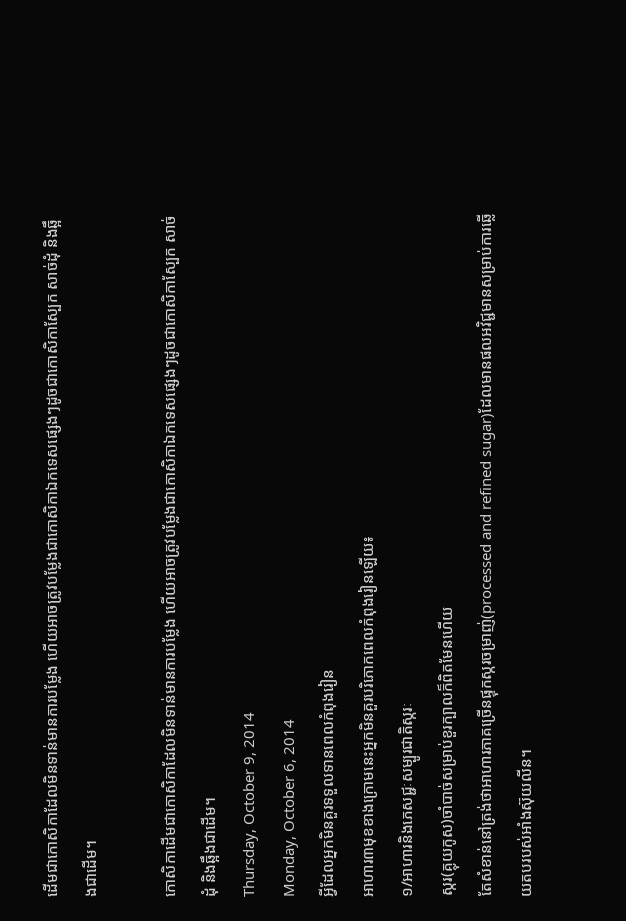ដើមជាកោសិកាដែលមិនទាន់មានការបម្លែង ហើយអាចត្រូវបម្លែងជាកោសិកាឯកទេសផ្សេងៗដូចជាកោសិកាស្បែក សាច់ដុំ និងឆ្អឹងជាដើម។

កោសិកាដើមជាកោសិកាដែលមិនទាន់មានការបម្លែង ហើយអាចត្រូវបម្លែងជាកោសិកាឯកទេសផ្សេងៗដូចជាកោសិកាស្បែក សាច់ដុំ និងឆ្អឹងជាដើម។
Thursday, October 9, 2014
Monday, October 6, 2014
អ្វីដែលអ្នកមិនគួរទទួលទានពេលកំពុងរៀន
អាហារ៣មុខខាងក្រោមនេះអ្នកមិនគួរបរិភោកពេលកំពុងរៀនឡើយ៖
១/អាហារនិងភេសជ្ជៈសម្បូរជាតិស្ករៈ
ស្ករ(គ្លុយកូស)ចាំបាច់សម្រាប់ខួរក្បាលក៏ពិតមែនហើយ
តែសំខាន់នៅត្រង់ថាអាហារភាគច្រើនផ្ទុកស្ករចម្រាញ់(processed and refined sugar)ដែលមានផលអវិជ្ជមានសម្រាប់ការឆ្លើយតបរបស់អាំងស៊ុយលីន។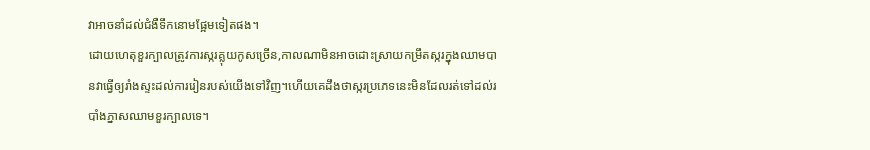វាអាចនាំដល់ជំងឺទឹកនោមផ្អែមទៀតផង។
ដោយហេតុខួរក្បាលត្រូវការស្ករគ្លុយកូសច្រើន,កាលណាមិនអាចដោះស្រាយកម្រឹតស្ករក្នុងឈាមបានវាធ្វើឲ្យរាំងស្ទះដល់ការរៀនរបស់យើងទៅវិញ។ហើយគេដឹងថាស្ករប្រភេទនេះមិនដែលរត់ទៅដល់របាំងភ្នាសឈាមខួរក្បាលទេ។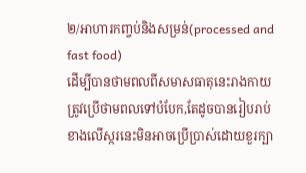២/អាហារកញ្ចប់និងសម្រន់(processed and fast food)
ដើម្បីបានថាមពលពីសមាសធាតុនេះរាងកាយត្រូវប្រើថាមពលទៅបំបែក,តែដូចបានរៀបរាប់ខាងលើស្ករនេះមិនអាចប្រើប្រាស់ដោយខួរក្បា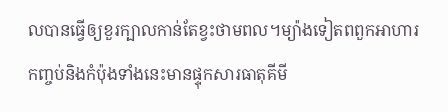លបានធ្វើឲ្យខួរក្បាលកាន់តែខ្វះថាមពល។ម្យ៉ាងទៀតពពួកអាហារកញ្ចប់និងកំប៉ុងទាំងនេះមានផ្ទុកសារធាតុគីមី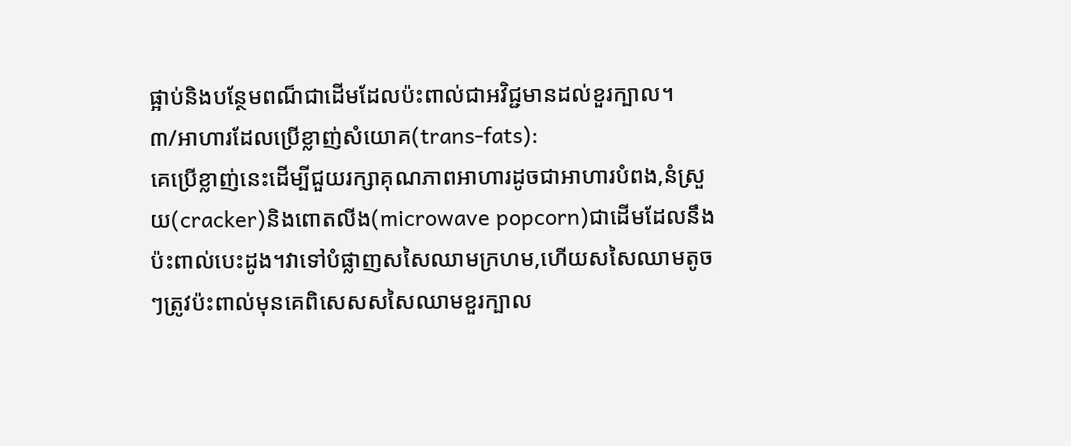ផ្អាប់និងបន្ថែមពណ៏ជាដើមដែលប៉ះពាល់ជាអវិជ្ជមានដល់ខួរក្បាល។
៣/អាហារដែលប្រើខ្លាញ់សំយោគ(trans-fats):
គេប្រើខ្លាញ់នេះដើម្បីជួយរក្សាគុណភាពអាហារដូចជាអាហារបំពង,នំស្រួយ(cracker)និងពោតលីង(microwave popcorn)ជាដើមដែលនឹងប៉ះពាល់បេះដូង។វាទៅបំផ្លាញសសៃឈាមក្រហម,ហើយសសៃឈាមតូចៗត្រូវប៉ះពាល់មុនគេពិសេសសសៃឈាមខួរក្បាល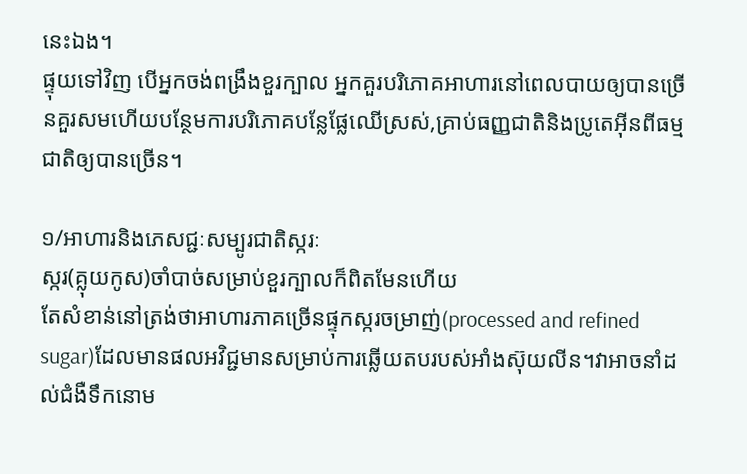នេះឯង។
ផ្ទុយទៅវិញ បើអ្នកចង់ពង្រឹងខួរក្បាល អ្នកគួរបរិភោគអាហារនៅពេលបាយឲ្យបានច្រើនគួរសមហើយបន្ថែមការបរិភោគបន្លែផ្លែឈើស្រស់,គ្រាប់ធញ្ញជាតិនិងប្រូតេអ៊ីនពីធម្មជាតិឲ្យបានច្រើន។

១/អាហារនិងភេសជ្ជៈសម្បូរជាតិស្ករៈ
ស្ករ(គ្លុយកូស)ចាំបាច់សម្រាប់ខួរក្បាលក៏ពិតមែនហើយ
តែសំខាន់នៅត្រង់ថាអាហារភាគច្រើនផ្ទុកស្ករចម្រាញ់(processed and refined sugar)ដែលមានផលអវិជ្ជមានសម្រាប់ការឆ្លើយតបរបស់អាំងស៊ុយលីន។វាអាចនាំដល់ជំងឺទឹកនោម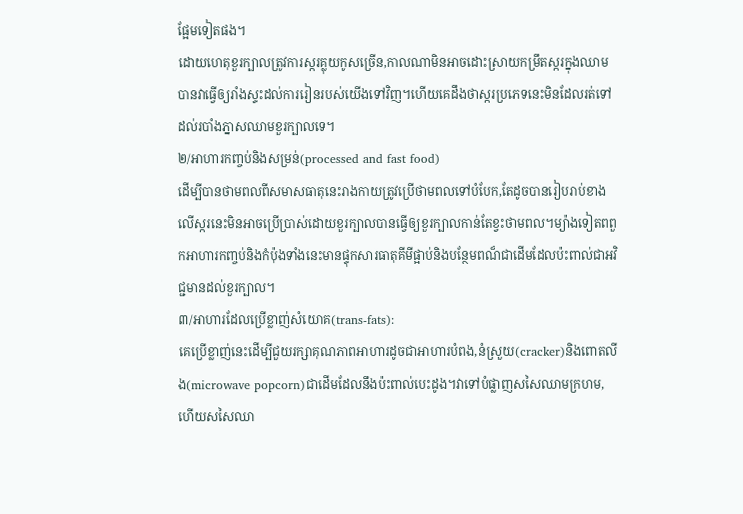ផ្អែមទៀតផង។
ដោយហេតុខួរក្បាលត្រូវការស្ករគ្លុយកូសច្រើន,កាលណាមិនអាចដោះស្រាយកម្រឹតស្ករក្នុងឈាមបានវាធ្វើឲ្យរាំងស្ទះដល់ការរៀនរបស់យើងទៅវិញ។ហើយគេដឹងថាស្ករប្រភេទនេះមិនដែលរត់ទៅដល់របាំងភ្នាសឈាមខួរក្បាលទេ។
២/អាហារកញ្ចប់និងសម្រន់(processed and fast food)
ដើម្បីបានថាមពលពីសមាសធាតុនេះរាងកាយត្រូវប្រើថាមពលទៅបំបែក,តែដូចបានរៀបរាប់ខាងលើស្ករនេះមិនអាចប្រើប្រាស់ដោយខួរក្បាលបានធ្វើឲ្យខួរក្បាលកាន់តែខ្វះថាមពល។ម្យ៉ាងទៀតពពួកអាហារកញ្ចប់និងកំប៉ុងទាំងនេះមានផ្ទុកសារធាតុគីមីផ្អាប់និងបន្ថែមពណ៏ជាដើមដែលប៉ះពាល់ជាអវិជ្ជមានដល់ខួរក្បាល។
៣/អាហារដែលប្រើខ្លាញ់សំយោគ(trans-fats):
គេប្រើខ្លាញ់នេះដើម្បីជួយរក្សាគុណភាពអាហារដូចជាអាហារបំពង,នំស្រួយ(cracker)និងពោតលីង(microwave popcorn)ជាដើមដែលនឹងប៉ះពាល់បេះដូង។វាទៅបំផ្លាញសសៃឈាមក្រហម,ហើយសសៃឈា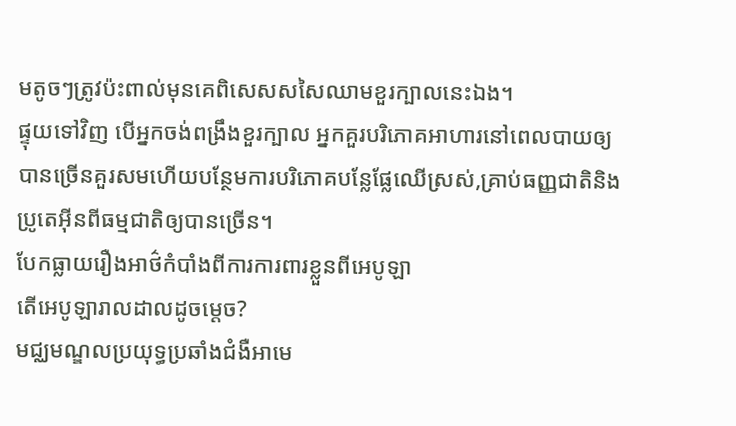មតូចៗត្រូវប៉ះពាល់មុនគេពិសេសសសៃឈាមខួរក្បាលនេះឯង។
ផ្ទុយទៅវិញ បើអ្នកចង់ពង្រឹងខួរក្បាល អ្នកគួរបរិភោគអាហារនៅពេលបាយឲ្យបានច្រើនគួរសមហើយបន្ថែមការបរិភោគបន្លែផ្លែឈើស្រស់,គ្រាប់ធញ្ញជាតិនិងប្រូតេអ៊ីនពីធម្មជាតិឲ្យបានច្រើន។
បែកធ្លាយរឿងអាថ៌កំបាំងពីការការពារខ្លួនពីអេបូឡា
តើអេបូឡារាលដាលដូចម្តេច?
មជ្ឈមណ្ឌលប្រយុទ្ធប្រឆាំងជំងឺអាមេ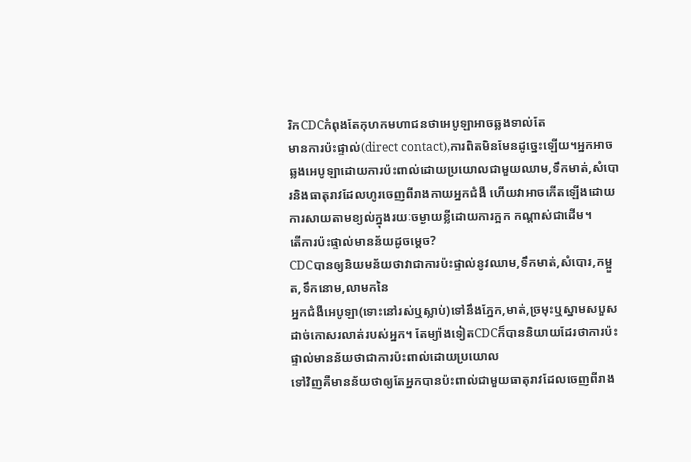រិកCDCកំពុងតែកុហកមហាជនថាអេបូឡាអាចឆ្លងទាល់តែ
មានការប៉ះផ្ទាល់(direct contact),ការពិតមិនមែនដូច្នេះឡើយ។អ្នកអាចឆ្លងអេបូឡាដោយការប៉ះពាល់ដោយប្រយោលជាមួយឈាម,ទឹកមាត់,សំបោរនិងធាតុរាវដែលហូរចេញពីរាងកាយអ្នកជំងឺ ហើយវាអាចកើតឡើងដោយការសាយតាមខ្យល់ក្នុងរយៈចម្ងាយខ្លីដោយការក្អក កណ្តាស់ជាដើម។
តើការប៉ះផ្ទាល់មានន័យដូចម្តេច?
CDCបានឲ្យនិយមន័យថាវាជាការប៉ះផ្ទាល់នូវឈាម,ទឹកមាត់,សំបោរ,កម្អួត,ទឹកនោម,លាមកនៃ
អ្នកជំងឺអេបូឡា(ទោះនៅរស់ឬស្លាប់)ទៅនឹងភ្នែក,មាត់,ច្រមុះឬស្នាមសបួសដាច់កោសរលាត់របស់អ្នក។ តែម្យ៉ាងទៀតCDCក៏បាននិយាយដែរថាការប៉ះផ្ទាល់មានន័យថាជាការប៉ះពាល់ដោយប្រយោល
ទៅវិញគឺមានន័យថាឲ្យតែអ្នកបានប៉ះពាល់ជាមួយធាតុរាវដែលចេញពីរាង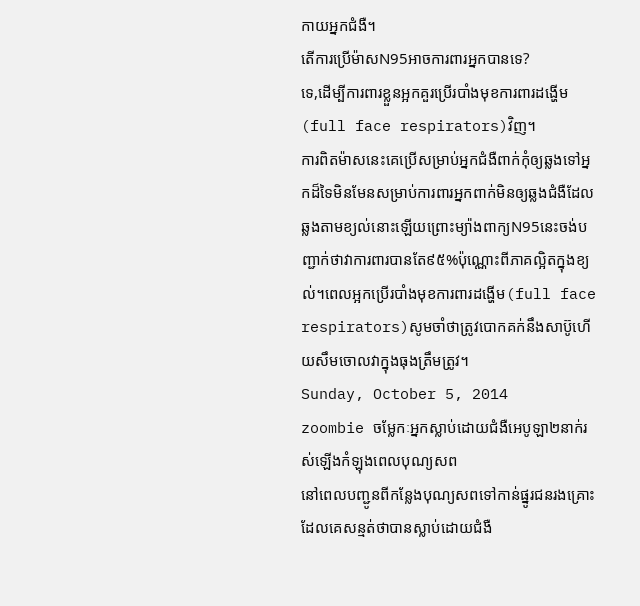កាយអ្នកជំងឺ។
តើការប្រើម៉ាសN95អាចការពារអ្នកបានទេ?
ទេ,ដើម្បីការពារខ្លួនអ្អកគួរប្រើរបាំងមុខការពារដង្ហើម(full face respirators)វិញ។
ការពិតម៉ាសនេះគេប្រើសម្រាប់អ្នកជំងឺពាក់កុំឲ្យឆ្លងទៅអ្នកដ៏ទៃមិនមែនសម្រាប់ការពារអ្នកពាក់មិនឲ្យឆ្លងជំងឺដែលឆ្លងតាមខ្យល់នោះឡើយព្រោះម្យ៉ាងពាក្យN95នេះចង់បញ្ជាក់ថាវាការពារបានតែ៩៥%ប៉ុណ្ណោះពីភាគល្អិតក្នុងខ្យល់។ពេលអ្អកប្រើរបាំងមុខការពារដង្ហើម(full face respirators)សូមចាំថាត្រូវបោកគក់នឹងសាប៊ូហើយសឹមចោលវាក្នុងធុងត្រឹមត្រូវ។
Sunday, October 5, 2014
zoombie ចម្លែកៈអ្នកស្លាប់ដោយជំងឺអេបូឡា២នាក់រស់ឡើងកំឡុងពេលបុណ្យសព
នៅពេលបញ្ជូនពីកន្លែងបុណ្យសពទៅកាន់ផ្នូរជនរងគ្រោះដែលគេសន្មត់ថាបានស្លាប់ដោយជំងឺ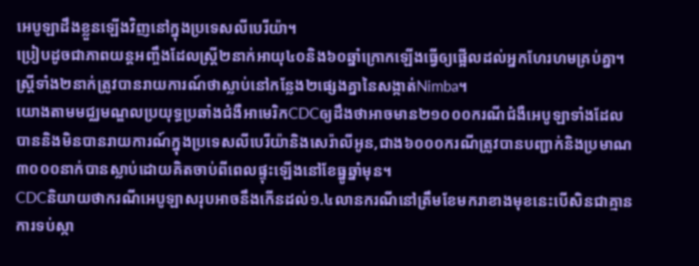អេបូឡាដឹងខ្លួនឡើងវិញនៅក្នុងប្រទេសលីបេរីយ៉ា។
ប្រៀបដូចជាភាពយន្តអញ្ចឹងដែលស្ត្រី២នាក់អាយុ៤០និង៦០ឆ្នាំក្រោកឡើងធ្វើឲ្យផ្អើលដល់អ្នកហែរហមគ្រប់គ្នា។ស្ត្រីទាំង២នាក់ត្រូវបានរាយការណ៍ថាស្លាប់នៅកន្លែង២ផ្សេងគ្នានៃសង្កាត់Nimba។
យោងតាមមជ្ឈមណ្ឌលប្រយុទ្ធប្រឆាំងជំងឺអាមេរិកCDCឲ្យដឹងថាអាចមាន២១០០០ករណីជំងឺអេបូឡាទាំងដែលបាននិងមិនបានរាយការណ៍ក្នុងប្រទេសលីបេរីយ៉ានិងសេរ៉ាលីអូន,ជាង៦០០០ករណីត្រូវបានបញ្ជាក់និងប្រមាណ៣០០០នាក់បានស្លាប់ដោយគិតចាប់ពីពេលផ្ទុះឡើងនៅខែធ្នូឆ្នាំមុន។
CDCនិយាយថាករណីអេបូឡាសរុបអាចនឹងកើនដល់១.៤លានករណីនៅត្រឹមខែមករាខាងមុខនេះបើសិនជាគ្មានការទប់ស្កា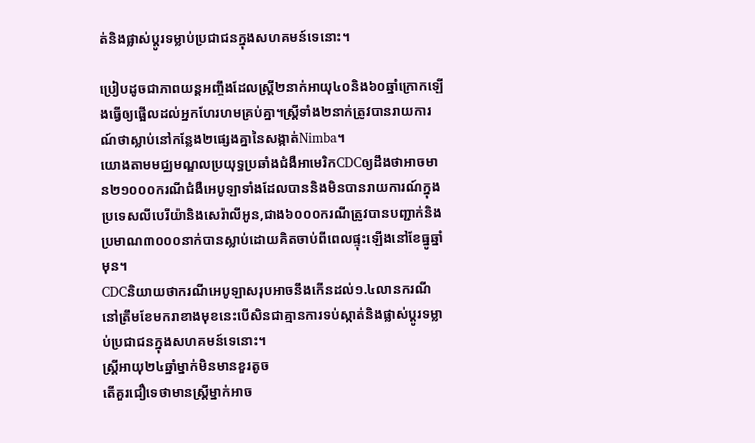ត់និងផ្លាស់ប្តូរទម្លាប់ប្រជាជនក្នុងសហគមន៍ទេនោះ។

ប្រៀបដូចជាភាពយន្តអញ្ចឹងដែលស្ត្រី២នាក់អាយុ៤០និង៦០ឆ្នាំក្រោកឡើងធ្វើឲ្យផ្អើលដល់អ្នកហែរហមគ្រប់គ្នា។ស្ត្រីទាំង២នាក់ត្រូវបានរាយការណ៍ថាស្លាប់នៅកន្លែង២ផ្សេងគ្នានៃសង្កាត់Nimba។
យោងតាមមជ្ឈមណ្ឌលប្រយុទ្ធប្រឆាំងជំងឺអាមេរិកCDCឲ្យដឹងថាអាចមាន២១០០០ករណីជំងឺអេបូឡាទាំងដែលបាននិងមិនបានរាយការណ៍ក្នុងប្រទេសលីបេរីយ៉ានិងសេរ៉ាលីអូន,ជាង៦០០០ករណីត្រូវបានបញ្ជាក់និងប្រមាណ៣០០០នាក់បានស្លាប់ដោយគិតចាប់ពីពេលផ្ទុះឡើងនៅខែធ្នូឆ្នាំមុន។
CDCនិយាយថាករណីអេបូឡាសរុបអាចនឹងកើនដល់១.៤លានករណីនៅត្រឹមខែមករាខាងមុខនេះបើសិនជាគ្មានការទប់ស្កាត់និងផ្លាស់ប្តូរទម្លាប់ប្រជាជនក្នុងសហគមន៍ទេនោះ។
ស្ត្រីអាយុ២៤ឆ្នាំម្នាក់មិនមានខួរតូច
តើគួរជឿទេថាមានស្ត្រីម្នាក់អាច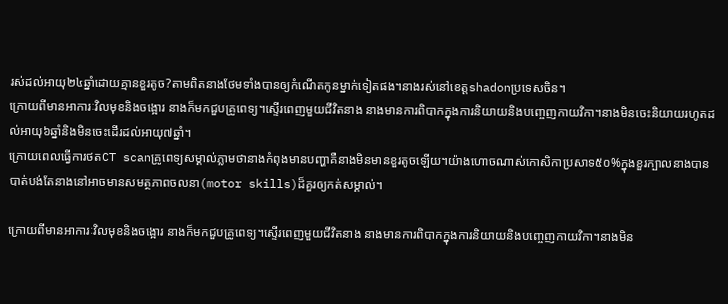រស់ដល់អាយុ២៤ឆ្នាំដោយគ្មានខួរតូច?តាមពិតនាងថែមទាំងបានឲ្យកំណើតកូនម្នាក់ទៀតផង។នាងរស់នៅខេត្តshadonប្រទេសចិន។
ក្រោយពីមានអាការៈវិលមុខនិងចង្អោរ នាងក៏មកជួបគ្រូពេទ្យ។ស្ទើរពេញមួយជីវិតនាង នាងមានការពិបាកក្នុងការនិយាយនិងបញ្ចេញកាយវិកា។នាងមិនចេះនិយាយរហូតដល់អាយុ៦ឆ្នាំនិងមិនចេះដើរដល់អាយុ៧ឆ្នាំ។
ក្រោយពេលធ្វើការថតCT scanគ្រូពេទ្យសម្គាល់ភ្លាមថានាងកំពុងមានបញ្ហាគឺនាងមិនមានខួរតូចឡើយ។យ៉ាងហោចណាស់កោសិកាប្រសាទ៥០%ក្នុងខួរក្បាលនាងបានបាត់បង់តែនាងនៅអាចមានសមត្ថភាពចលនា(motor skills)ដ៏គួរឲ្យកត់សម្គាល់។

ក្រោយពីមានអាការៈវិលមុខនិងចង្អោរ នាងក៏មកជួបគ្រូពេទ្យ។ស្ទើរពេញមួយជីវិតនាង នាងមានការពិបាកក្នុងការនិយាយនិងបញ្ចេញកាយវិកា។នាងមិន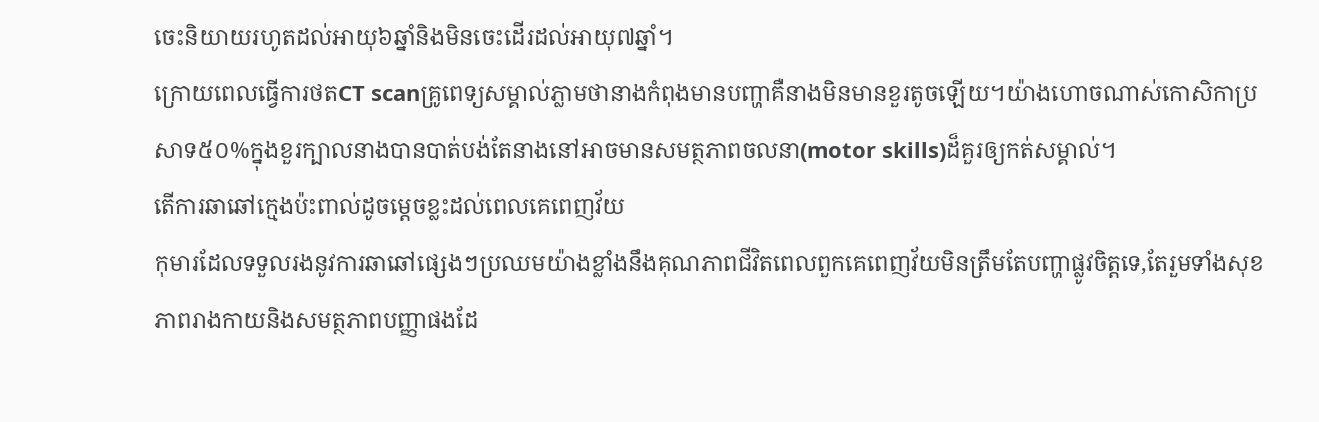ចេះនិយាយរហូតដល់អាយុ៦ឆ្នាំនិងមិនចេះដើរដល់អាយុ៧ឆ្នាំ។
ក្រោយពេលធ្វើការថតCT scanគ្រូពេទ្យសម្គាល់ភ្លាមថានាងកំពុងមានបញ្ហាគឺនាងមិនមានខួរតូចឡើយ។យ៉ាងហោចណាស់កោសិកាប្រសាទ៥០%ក្នុងខួរក្បាលនាងបានបាត់បង់តែនាងនៅអាចមានសមត្ថភាពចលនា(motor skills)ដ៏គួរឲ្យកត់សម្គាល់។
តើការឆាឆៅក្មេងប៉ះពាល់ដូចម្តេចខ្លះដល់ពេលគេពេញវ័យ
កុមារដែលទទួលរងនូវការឆាឆៅផ្សេងៗប្រឈមយ៉ាងខ្លាំងនឹងគុណភាពជីវិតពេលពួកគេពេញវ័យមិនត្រឹមតែបញ្ហាផ្លូវចិត្តទេ,តែរួមទាំងសុខភាពរាងកាយនិងសមត្ថភាពបញ្ញាផងដែ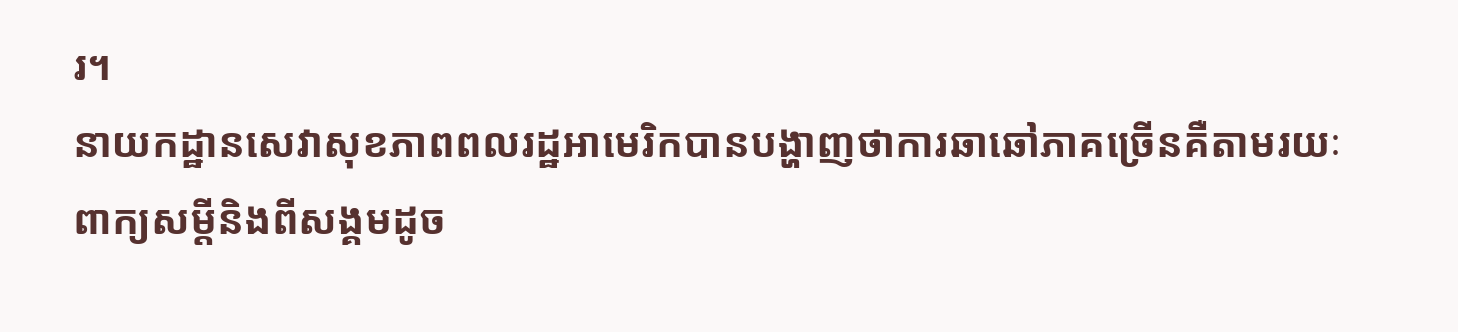រ។
នាយកដ្ឋានសេវាសុខភាពពលរដ្ឋអាមេរិកបានបង្ហាញថាការឆាឆៅភាគច្រើនគឺតាមរយៈ
ពាក្យសម្តីនិងពីសង្គមដូច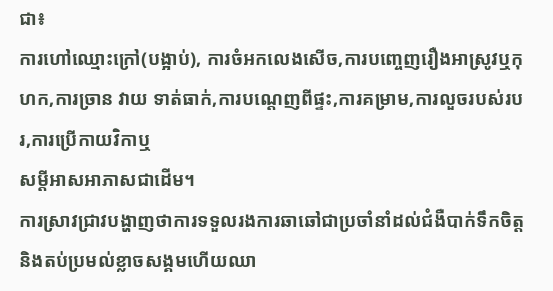ជា៖
ការហៅឈ្មោះក្រៅ(បង្អាប់), ការចំអកលេងសើច,ការបញ្ចេញរឿងអាស្រូវឬកុហក,ការច្រាន វាយ ទាត់ធាក់,ការបណ្តេញពីផ្ទះ,ការគម្រាម,ការលួចរបស់របរ,ការប្រើកាយវិកាឬ
សម្តីអាសអាភាសជាដើម។
ការស្រាវជ្រាវបង្ហាញថាការទទួលរងការឆាឆៅជាប្រចាំនាំដល់ជំងឺបាក់ទឹកចិត្តនិងតប់ប្រមល់ខ្លាចសង្គមហើយឈា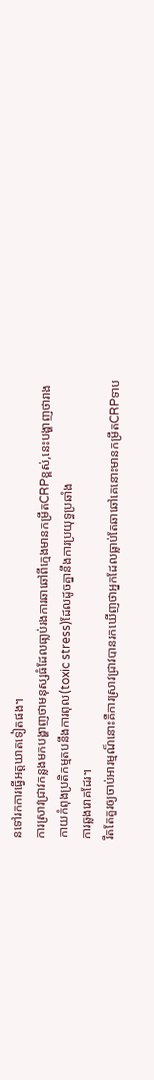នទៅរកការធ្វើអត្តឃាតទៀតផង។
ការស្រាវជ្រាវកន្លងមកបង្ហាញថាមនុស្សធំដែលធា្លប់រងការឆាឆៅពីក្មេងមានកម្រឹតCRPខ្ពស់,នេះបង្ហាញថារាងកាយកំពុងប្រតិកម្មតបនឹងការពុល(toxic stress)ដែលដូចគ្នានឹងការប្រយុទ្ធប្រឆាំង
ការឆ្លងរោគដែរ។
រឹតតែគួរឲ្យចាប់អារម្មណ៏នោះគឺការស្រាវជ្រាវបានរកឃើញថាអ្នកដែលធ្លាប់តែឆាឆៅគេនោះមានកម្រឹតCRPទាប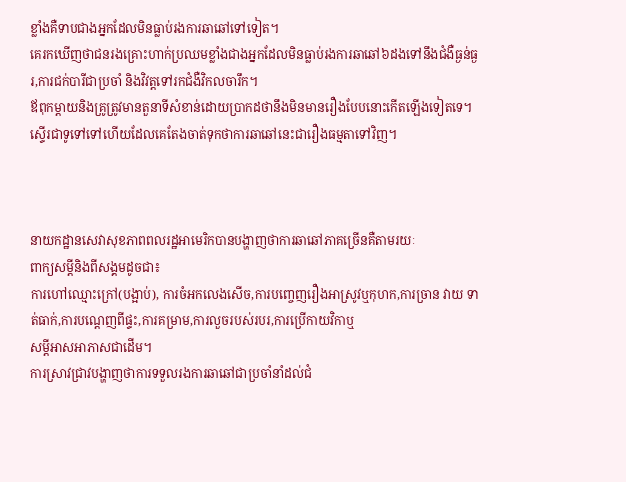ខ្លាំងគឺទាបជាងអ្នកដែលមិនធ្លាប់រងការឆាឆៅទៅទៀត។
គេរកឃើញថាជនរងគ្រោះហាក់ប្រឈមខ្លាំងជាងអ្នកដែលមិនធ្លាប់រងការឆាឆៅ៦ដងទៅនឹងជំងឺធ្ងន់ធ្ងរ,ការជក់បារីជាប្រចាំ និងវិវត្តទៅរកជំងឺវិកលចារឹក។
ឪពុកម្តាយនិងគ្រូត្រូវមានតួនាទីសំខាន់ដោយប្រាកដថានឹងមិនមានរឿងបែបនោះកើតឡើងទៀតទេ។ស្ទើរជាទូទៅទៅហើយដែលគេតែងចាត់ទុកថាការឆាឆៅនេះជារឿងធម្មតាទៅវិញ។



នាយកដ្ឋានសេវាសុខភាពពលរដ្ឋអាមេរិកបានបង្ហាញថាការឆាឆៅភាគច្រើនគឺតាមរយៈ
ពាក្យសម្តីនិងពីសង្គមដូចជា៖
ការហៅឈ្មោះក្រៅ(បង្អាប់), ការចំអកលេងសើច,ការបញ្ចេញរឿងអាស្រូវឬកុហក,ការច្រាន វាយ ទាត់ធាក់,ការបណ្តេញពីផ្ទះ,ការគម្រាម,ការលួចរបស់របរ,ការប្រើកាយវិកាឬ
សម្តីអាសអាភាសជាដើម។
ការស្រាវជ្រាវបង្ហាញថាការទទួលរងការឆាឆៅជាប្រចាំនាំដល់ជំ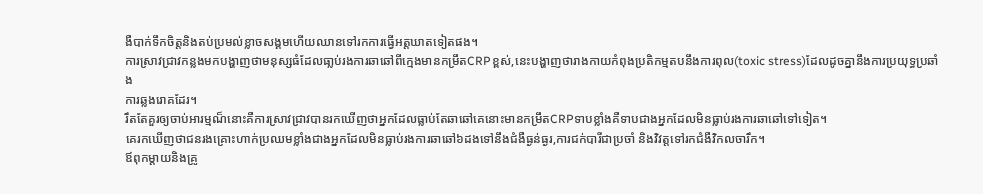ងឺបាក់ទឹកចិត្តនិងតប់ប្រមល់ខ្លាចសង្គមហើយឈានទៅរកការធ្វើអត្តឃាតទៀតផង។
ការស្រាវជ្រាវកន្លងមកបង្ហាញថាមនុស្សធំដែលធា្លប់រងការឆាឆៅពីក្មេងមានកម្រឹតCRPខ្ពស់,នេះបង្ហាញថារាងកាយកំពុងប្រតិកម្មតបនឹងការពុល(toxic stress)ដែលដូចគ្នានឹងការប្រយុទ្ធប្រឆាំង
ការឆ្លងរោគដែរ។
រឹតតែគួរឲ្យចាប់អារម្មណ៏នោះគឺការស្រាវជ្រាវបានរកឃើញថាអ្នកដែលធ្លាប់តែឆាឆៅគេនោះមានកម្រឹតCRPទាបខ្លាំងគឺទាបជាងអ្នកដែលមិនធ្លាប់រងការឆាឆៅទៅទៀត។
គេរកឃើញថាជនរងគ្រោះហាក់ប្រឈមខ្លាំងជាងអ្នកដែលមិនធ្លាប់រងការឆាឆៅ៦ដងទៅនឹងជំងឺធ្ងន់ធ្ងរ,ការជក់បារីជាប្រចាំ និងវិវត្តទៅរកជំងឺវិកលចារឹក។
ឪពុកម្តាយនិងគ្រូ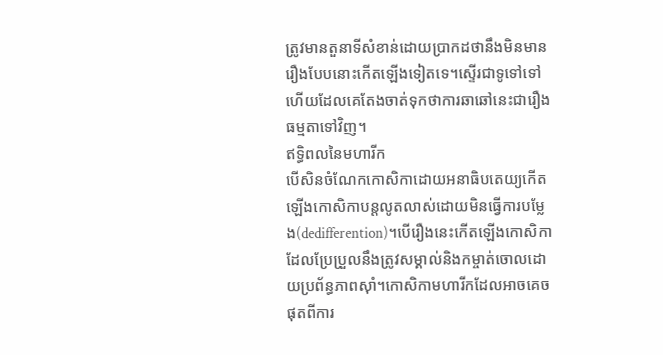ត្រូវមានតួនាទីសំខាន់ដោយប្រាកដថានឹងមិនមានរឿងបែបនោះកើតឡើងទៀតទេ។ស្ទើរជាទូទៅទៅហើយដែលគេតែងចាត់ទុកថាការឆាឆៅនេះជារឿងធម្មតាទៅវិញ។
ឥទ្ធិពលនៃមហារីក
បើសិនចំណែកកោសិកាដោយអនាធិបតេយ្យកើតឡើងកោសិកាបន្តលូតលាស់ដោយមិនធ្វើការបម្លែង(dedifferention)។បើរឿងនេះកើតឡើងកោសិកាដែលប្រែប្រួលនឹងត្រូវសម្គាល់និងកម្ចាត់ចោលដោយប្រព័ន្ធភាពស៊ាំ។កោសិកាមហារីកដែលអាចគេចផុតពីការ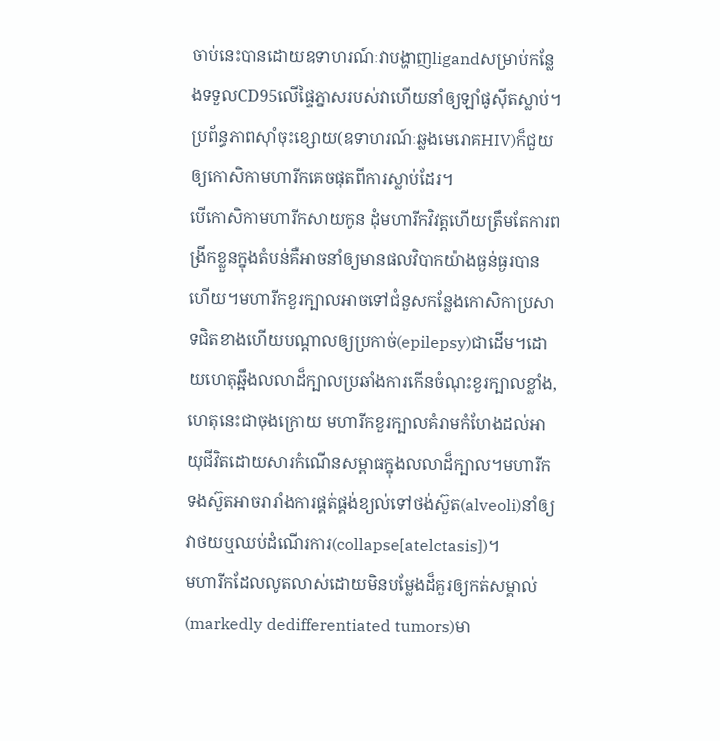ចាប់នេះបានដោយឧទាហរណ៍ៈវាបង្ហាញligandសម្រាប់កន្លែងទទួលCD95លើផ្ទៃភ្នាសរបស់វាហើយនាំឲ្យឡាំផូស៊ីតស្លាប់។ប្រព័ន្ធភាពស៊ាំចុះខ្សោយ(ឧទាហរណ៍ៈឆ្លងមេរោគHIV)ក៏ជួយឲ្យកោសិកាមហារីកគេចផុតពីការស្លាប់ដែរ។
បើកោសិកាមហារីកសាយកូន ដុំមហារីកវិវត្តហើយត្រឹមតែការពង្រីកខ្លួនក្នុងតំបន់គឺអាចនាំឲ្យមានផលវិបាកយ៉ាងធ្ងន់ធ្ងរបានហើយ។មហារីកខួរក្បាលអាចទៅជំនួសកន្លែងកោសិកាប្រសាទជិតខាងហើយបណ្តាលឲ្យប្រកាច់(epilepsy)ជាដើម។ដោយហេតុឆ្អឹងលលាដ៏ក្បាលប្រឆាំងការកើនចំណុះខួរក្បាលខ្លាំង,ហេតុនេះជាចុងក្រោយ មហារីកខួរក្បាលគំរាមកំហែងដល់អាយុជីវិតដោយសារកំណើនសម្ពាធក្នុងលលាដ៏ក្បាល។មហារីកទងស៊ួតអាចរារាំងការផ្គត់ផ្គង់ខ្យល់ទៅថង់ស៊ួត(alveoli)នាំឲ្យវាថយឬឈប់ដំណើរការ(collapse[atelctasis])។
មហារីកដែលលូតលាស់ដោយមិនបម្លែងដ៏គួរឲ្យកត់សម្គាល់(markedly dedifferentiated tumors)មា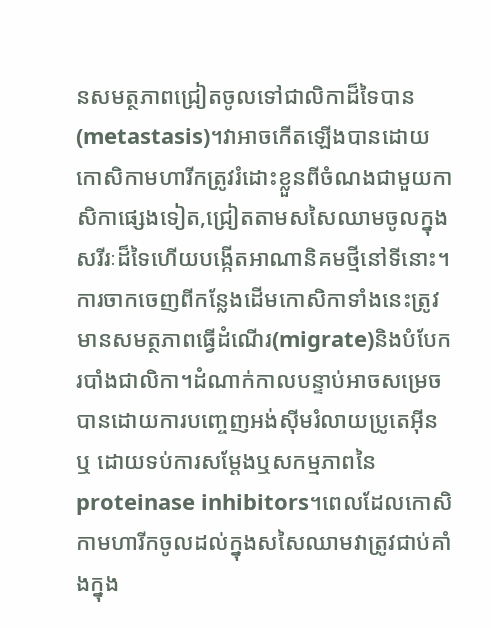នសមត្ថភាពជ្រៀតចូលទៅជាលិកាដ៏ទៃបាន(metastasis)។វាអាចកើតឡើងបានដោយកោសិកាមហារីកត្រូវរំដោះខ្លួនពីចំណងជាមួយកាសិកាផ្សេងទៀត,ជ្រៀតតាមសសៃឈាមចូលក្នុងសរីរៈដ៏ទៃហើយបង្កើតអាណានិគមថ្មីនៅទីនោះ។ការចាកចេញពីកន្លែងដើមកោសិកាទាំងនេះត្រូវមានសមត្ថភាពធ្វើដំណើរ(migrate)និងបំបែករបាំងជាលិកា។ដំណាក់កាលបន្ទាប់អាចសម្រេចបានដោយការបញ្ចេញអង់ស៊ីមរំលាយប្រូតេអ៊ីន ឬ ដោយទប់ការសម្តែងឬសកម្មភាពនៃproteinase inhibitors។ពេលដែលកោសិកាមហារីកចូលដល់ក្នុងសសៃឈាមវាត្រូវជាប់គាំងក្នុង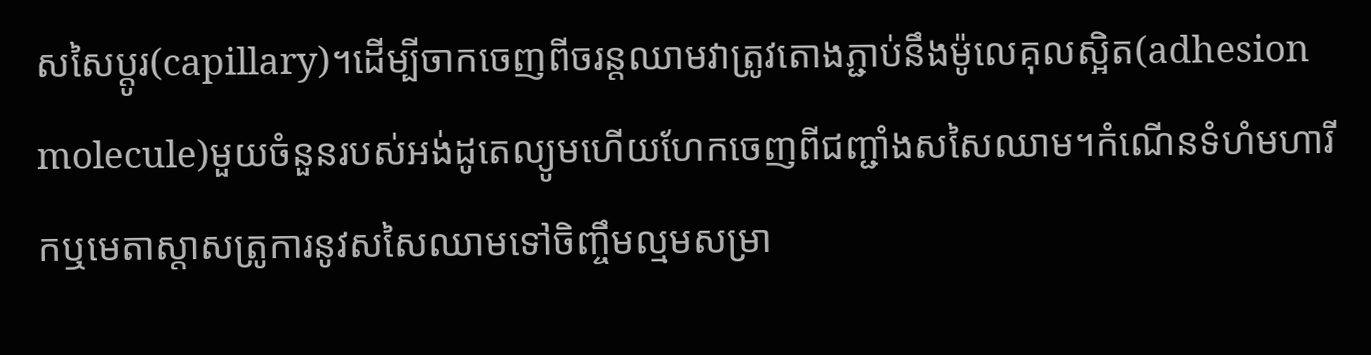សសៃប្តូរ(capillary)។ដើម្បីចាកចេញពីចរន្តឈាមវាត្រូវតោងភ្ជាប់នឹងម៉ូលេគុលស្អិត(adhesion molecule)មួយចំនួនរបស់អង់ដូតេល្យូមហើយហែកចេញពីជញ្ជាំងសសៃឈាម។កំណើនទំហំមហារីកឬមេតាស្តាសត្រូការនូវសសៃឈាមទៅចិញ្ចឹមល្មមសម្រា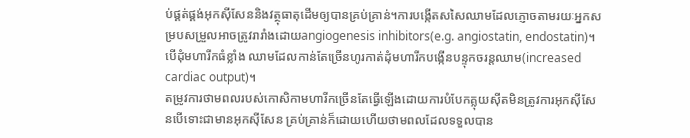ប់ផ្គត់ផ្គង់អុកស៊ីសែននិងវត្ថុធាតុដើមឲ្យបានគ្រប់គ្រាន់។ការបង្កើតសសៃឈាមដែលភ្ញោចតាមរយៈអ្នកសម្របសម្រួលអាចត្រូវរារាំងដោយangiogenesis inhibitors(e.g. angiostatin, endostatin)។បើដុំមហារីកធំខ្លាំង ឈាមដែលកាន់តែច្រើនហូរកាត់ដុំមហារីកបង្កើនបន្ទុកចរន្តឈាម(increased cardiac output)។
តម្រូវការថាមពលរបស់កោសិកាមហារីកច្រើនតែធ្វើឡើងដោយការបំបែកគ្លុយស៊ីតមិនត្រូវការអុកស៊ីសែនបើទោះជាមានអុកស៊ីសែន គ្រប់គ្រាន់ក៏ដោយហើយថាមពលដែលទទួលបាន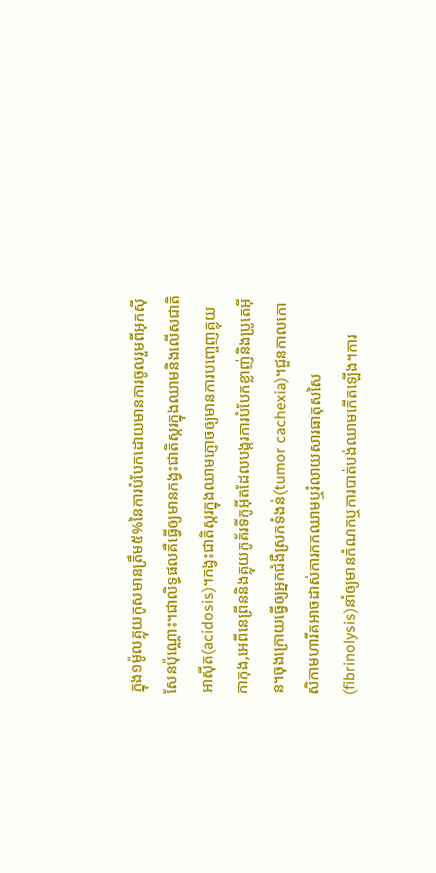ក្នុង១ម៉ូលគ្លុយកូសមានត្រឹម៥%នៃការបំបែកដោយមានការចូលរួមពីអុកស៊ីសែនប៉ុណ្ណោះ។ជាលិទ្ធផលគឺធ្វើឲ្យមានកង្វះជាតិស្ករក្នុងឈាមនិងលើសជាតិអាស៊ីត(acidosis)។កង្វះជាតិស្ករក្នុងឈាមភ្ញោចឲ្យមានការបញ្ចេញគ្លុយកាកុង,អេពីនេព្រីននិងគ្លុយកូគ័រទីកូអ៊ីតដែលបង្ករការបំបែកខ្លាញ់និងប្រូតេអ៊ីន។ចុងក្រោយធ្វើឲ្យអ្នកជំងឺស្រកទំងន់(tumor cachexia)។ជួនកាលកោសិកាមហារីគអាចដាស់ការកកឈាមឬរំលាយសារធាតុសសៃ(fibrinolysis)នាំឲ្យមានកំណកឬការបាត់បង់ឈាមកើតឡើង។ការ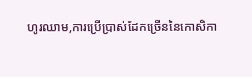ហូរឈាម,ការប្រើប្រាស់ដែកច្រើននៃកោសិកា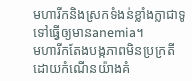មហារីកនិងស្រកទំងន់ខ្លាំងក្លាជាទូទៅធ្វើឲ្យមានanemia។
មហារីកតែងបង្កភាពមិនប្រក្រតីដោយកំណើនយ៉ាងគំ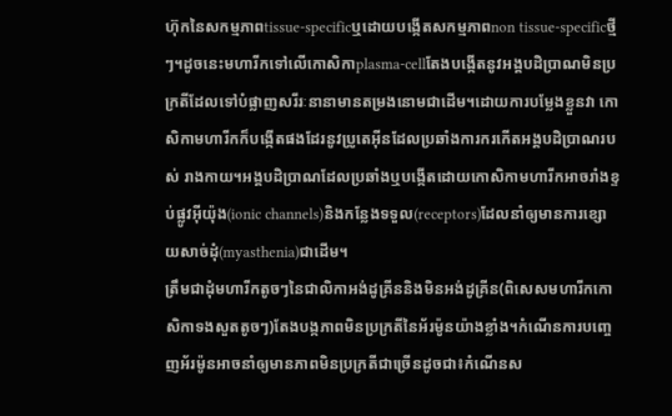ហ៊ុកនៃសកម្មភាពtissue-specificឬដោយបង្កើតសកម្មភាពnon tissue-specificថ្មីៗ។ដូចនេះមហារីកទៅលើកោសិកាplasma-cellតែងបង្កើតនូវអង្គបដិប្រាណមិនប្រក្រតីដែលទៅបំផ្លាញសរីរៈនានាមានតម្រងនោមជាដើម។ដោយការបម្លែងខ្លួនវា កោសិកាមហារីកក៏បង្កើតផងដែរនូវប្រូតេអ៊ីនដែលប្រឆាំងការករកើតអង្គបដិប្រាណរបស់ រាងកាយ។អង្គបដិប្រាណដែលប្រឆាំងឬបង្កើតដោយកោសិកាមហារីកអាចរាំងខ្ទប់ផ្លូវអ៊ីយ៉ុង(ionic channels)និងកន្លែងទទួល(receptors)ដែលនាំឲ្យមានការខ្សោយសាច់ដុំ(myasthenia)ជាដើម។
ត្រឹមជាដុំមហារីកតូចៗនៃជាលិកាអង់ដូគ្រីននិងមិនអង់ដូគ្រីន(ពិសេសមហារីកកោសិកាទងសួតតូចៗ)តែងបង្កភាពមិនប្រក្រតីនៃអ័រម៉ូនយ៉ាងខ្លាំង។កំណើនការបញ្ចេញអ័រម៉ូនអាចនាំឲ្យមានភាពមិនប្រក្រតីជាច្រើនដូចជា៖កំណើនស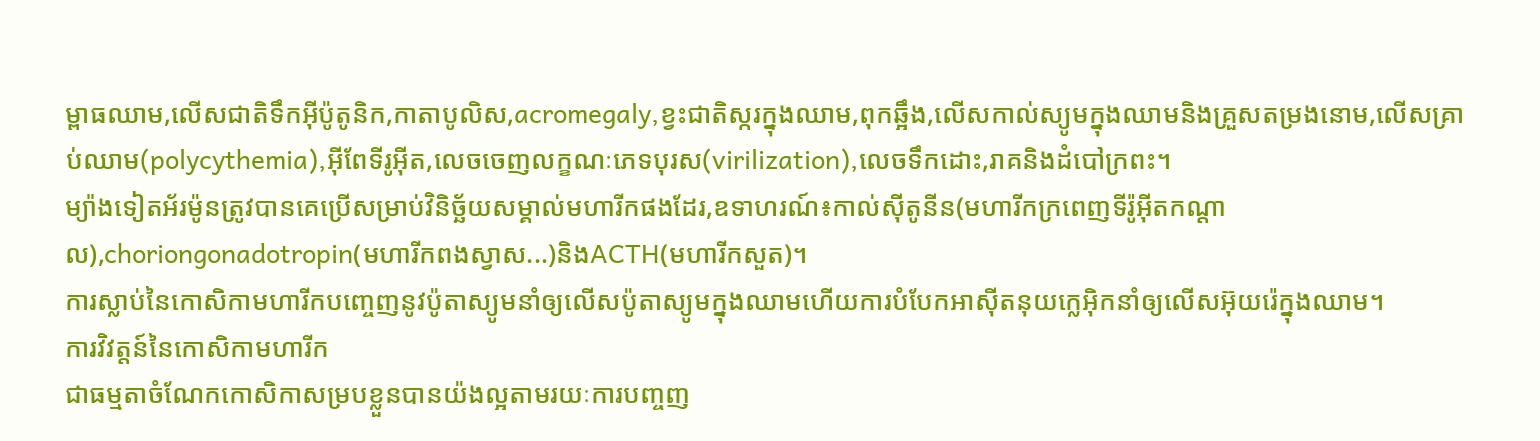ម្ពាធឈាម,លើសជាតិទឹកអ៊ីប៉ូតូនិក,កាតាបូលិស,acromegaly,ខ្វះជាតិស្ករក្នុងឈាម,ពុកឆ្អឹង,លើសកាល់ស្យូមក្នុងឈាមនិងគ្រួសតម្រងនោម,លើសគ្រាប់ឈាម(polycythemia),អ៊ីពែទីរូអ៊ីត,លេចចេញលក្ខណៈភេទបុរស(virilization),លេចទឹកដោះ,រាគនិងដំបៅក្រពះ។
ម្យ៉ាងទៀតអ័រម៉ូនត្រូវបានគេប្រើសម្រាប់វិនិច្ឆ័យសម្គាល់មហារីកផងដែរ,ឧទាហរណ៍៖កាល់ស៊ីតូនីន(មហារីកក្រពេញទីរ៉ូអ៊ីតកណ្តាល),choriongonadotropin(មហារីកពងស្វាស...)និងACTH(មហារីកសួត)។
ការស្លាប់នៃកោសិកាមហារីកបញ្ចេញនូវប៉ូតាស្យូមនាំឲ្យលើសប៉ូតាស្យូមក្នុងឈាមហើយការបំបែកអាស៊ីតនុយក្លេអ៊ិកនាំឲ្យលើសអ៊ុយរ៉េក្នុងឈាម។
ការវិវត្តន៍នៃកោសិកាមហារីក
ជាធម្មតាចំណែកកោសិកាសម្របខ្លួនបានយ៉ងល្អតាមរយៈការបញ្ចញ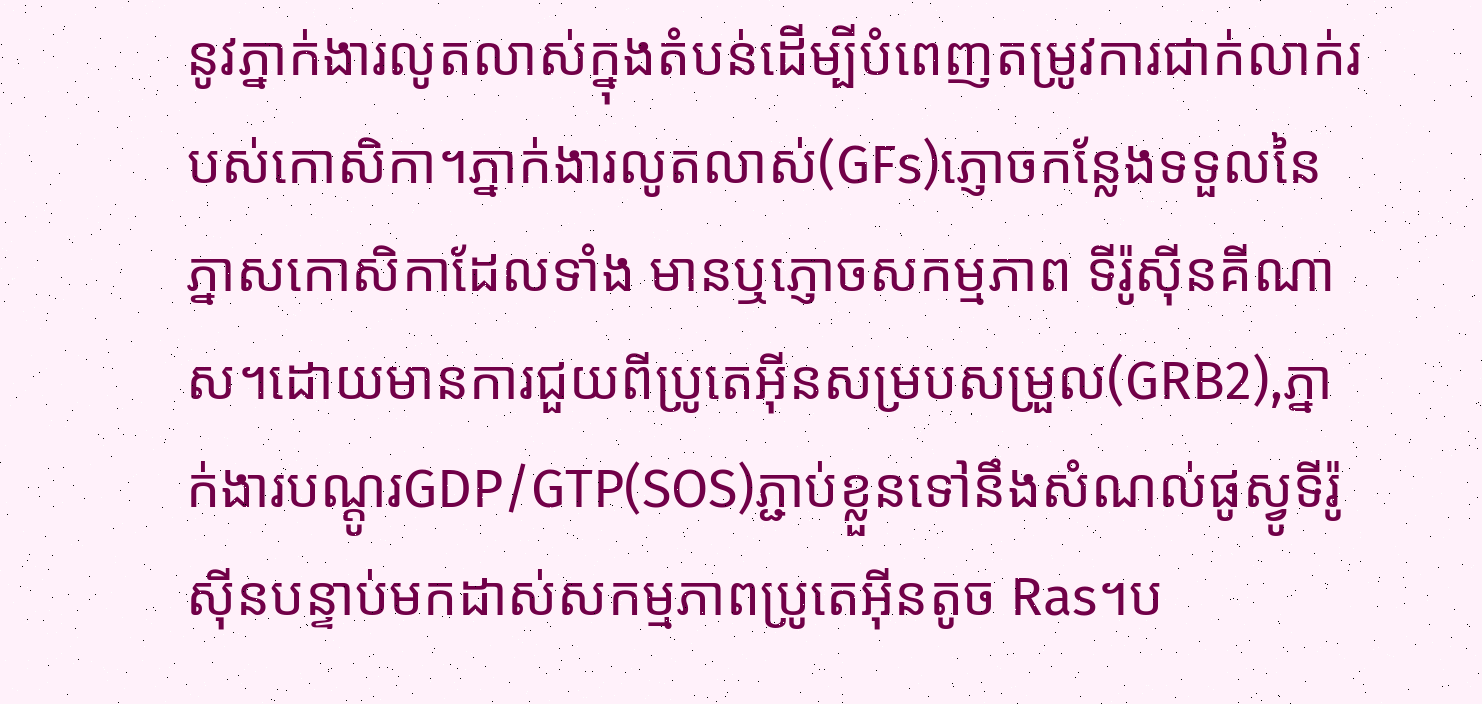នូវភ្នាក់ងារលូតលាស់ក្នុងតំបន់ដើម្បីបំពេញតម្រូវការជាក់លាក់របស់កោសិកា។ភ្នាក់ងារលូតលាស់(GFs)ភ្ញោចកន្លែងទទួលនៃភ្នាសកោសិកាដែលទាំង មានឬភ្ញោចសកម្មភាព ទីរ៉ូស៊ីនគីណាស។ដោយមានការជួយពីប្រូតេអ៊ីនសម្របសម្រួល(GRB2),ភ្នាក់ងារបណ្តូរGDP/GTP(SOS)ភ្ជាប់ខ្លួនទៅនឹងសំណល់ផូស្វូទីរ៉ូស៊ីនបន្ទាប់មកដាស់សកម្មភាពប្រូតេអ៊ីនតូច Ras។ប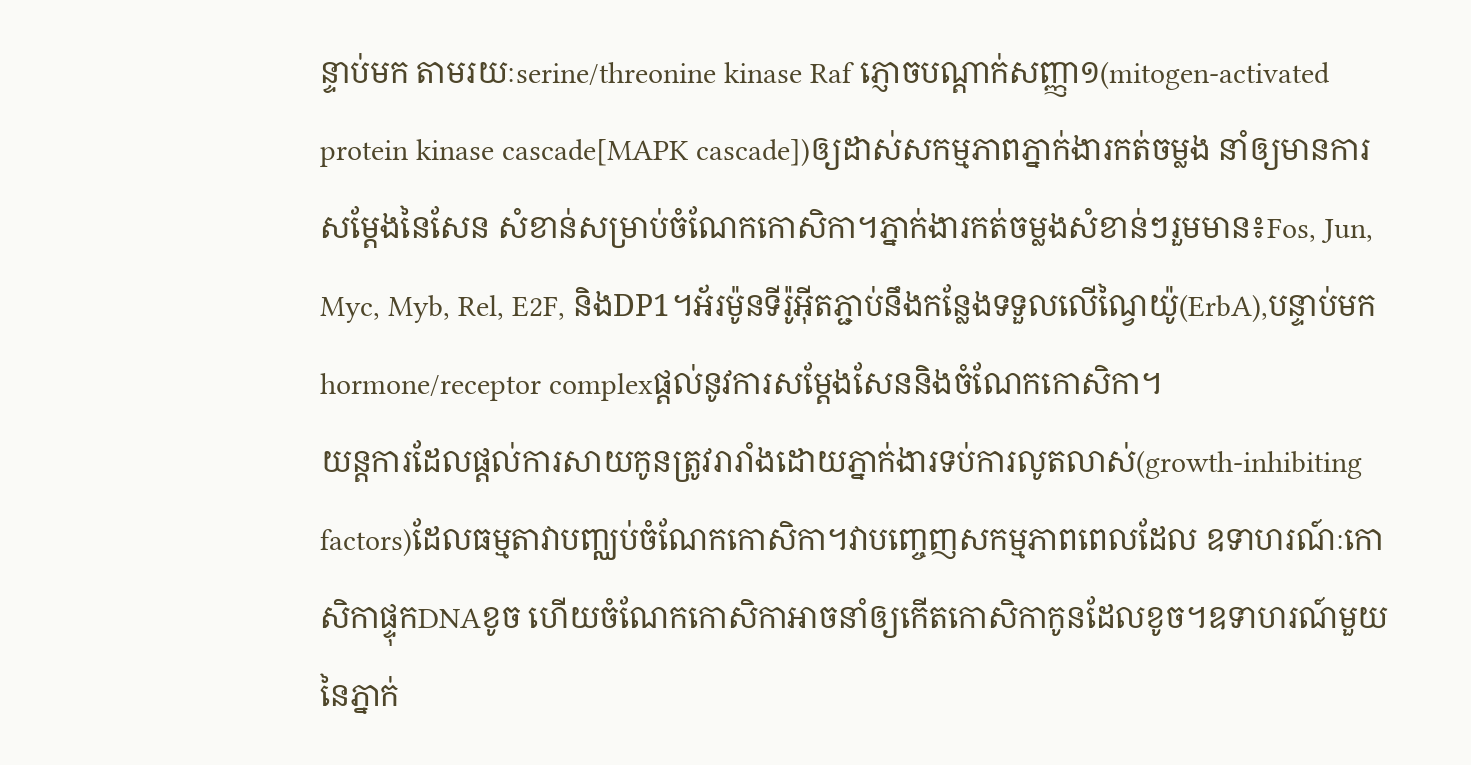ន្ទាប់មក តាមរយៈserine/threonine kinase Raf ភ្ញោចបណ្តាក់សញ្ញា១(mitogen-activated protein kinase cascade[MAPK cascade])ឲ្យដាស់សកម្មភាពភ្នាក់ងារកត់ចម្លង នាំឲ្យមានការសម្តែងនៃសែន សំខាន់សម្រាប់ចំណែកកោសិកា។ភ្នាក់ងារកត់ចម្លងសំខាន់ៗរួមមាន៖Fos, Jun, Myc, Myb, Rel, E2F, និងDP1។អ័រម៉ូនទីរ៉ូអ៊ីតភ្ជាប់នឹងកន្លែងទទួលលើណ្វៃយ៉ូ(ErbA),បន្ទាប់មកhormone/receptor complexផ្តល់នូវការសម្តែងសែននិងចំណែកកោសិកា។
យន្តការដែលផ្តល់ការសាយកូនត្រូវរារាំងដោយភ្នាក់ងារទប់ការលូតលាស់(growth-inhibiting factors)ដែលធម្មតាវាបញ្ឈប់ចំណែកកោសិកា។វាបញ្ចេញសកម្មភាពពេលដែល ឧទាហរណ៍ៈកោសិកាផ្ទុកDNAខូច ហើយចំណែកកោសិកាអាចនាំឲ្យកើតកោសិកាកូនដែលខូច។ឧទាហរណ៍មួយនៃភ្នាក់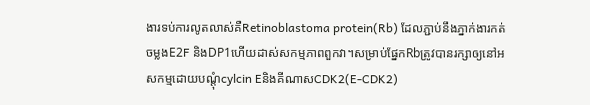ងារទប់ការលូតលាស់គឺRetinoblastoma protein(Rb) ដែលភ្ជាប់នឹងភ្នាក់ងារកត់ចម្លងE2F និងDP1ហើយដាស់សកម្មភាពពួកវា។សម្រាប់ផ្នែកRbត្រូវបានរក្សាឲ្យនៅអសកម្មដោយបណ្តុំcylcin EនិងគីណាសCDK2(E-CDK2)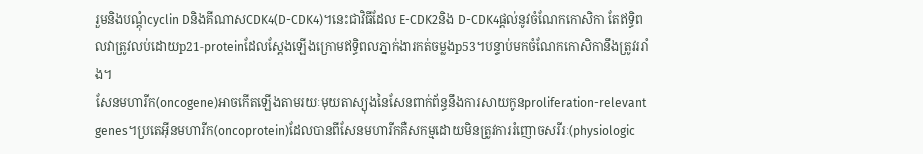រួមនិងបណ្តុំcyclin DនិងគីណាសCDK4(D-CDK4)។នេះជាវិធីដែល E-CDK2និង D-CDK4ផ្តល់នូវចំណែកកោសិកា តែឥទ្ធិពលវាត្រូវលប់ដោយp21-proteinដែលស្តែងឡើងក្រោមឥទ្ធិពលភ្នាក់ងារកត់ចម្លងp53។បន្ទាប់មកចំណែកកោសិកានឹងត្រូវររាំង។
សែនមហារីក(oncogene)អាចកើតឡើងតាមរយៈមុយតាស្យុងនៃសែនពាក់ព័ន្ធនឹងការសាយកូនproliferation-relevant genes។ប្រតេអ៊ីនមហារីក(oncoprotein)ដែលបានពីសែនមហារីកគឺសកម្មដោយមិនត្រូវការរំញោចសរីរៈ(physiologic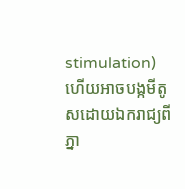stimulation)ហើយអាចបង្កមីតូសដោយឯករាជ្យពីភ្នា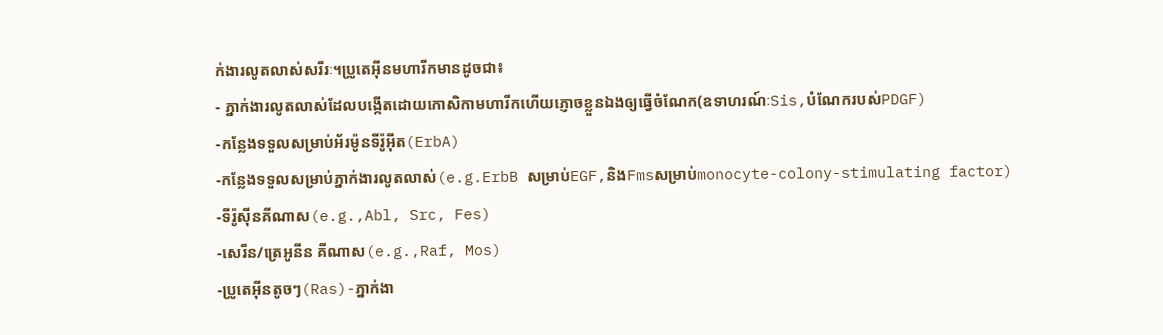ក់ងារលូតលាស់សរីរៈ។ប្រូតេអ៊ីនមហារីកមានដូចជា៖
- ភ្នាក់ងារលូតលាស់ដែលបង្កើតដោយកោសិកាមហារីកហើយភ្ញោចខ្លួនឯងឲ្យធ្វើចំណែក(ឧទាហរណ៍ៈSis,បំណែករបស់PDGF)
-កន្លែងទទួលសម្រាប់អ័រម៉ូនទីរ៉ូអ៊ីត(ErbA)
-កន្លែងទទួលសម្រាប់ភ្នាក់ងារលូតលាស់(e.g.ErbB សម្រាប់EGF,និងFmsសម្រាប់monocyte-colony-stimulating factor)
-ទីរ៉ូស៊ីនគីណាស(e.g.,Abl, Src, Fes)
-សេរីន/ត្រេអូនីន គីណាស(e.g.,Raf, Mos)
-ប្រូតេអ៊ីនតូចៗ(Ras)-ភ្នាក់ងា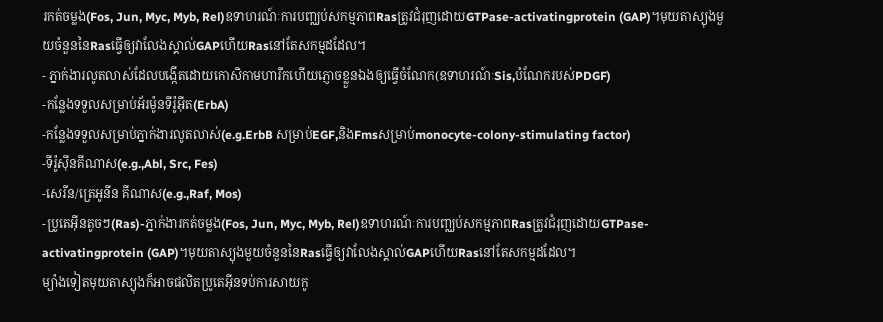រកត់ចម្លង(Fos, Jun, Myc, Myb, Rel)ឧទាហរណ៍ៈការបញ្ឈប់សកម្មភាពRasត្រូវជំរុញដោយGTPase-activatingprotein (GAP)។មុយតាស្យុងមួយចំនួននៃRasធ្វើឲ្យវាលែងស្គាល់GAPហើយRasនៅតែសកម្មដដែល។
- ភ្នាក់ងារលូតលាស់ដែលបង្កើតដោយកោសិកាមហារីកហើយភ្ញោចខ្លួនឯងឲ្យធ្វើចំណែក(ឧទាហរណ៍ៈSis,បំណែករបស់PDGF)
-កន្លែងទទួលសម្រាប់អ័រម៉ូនទីរ៉ូអ៊ីត(ErbA)
-កន្លែងទទួលសម្រាប់ភ្នាក់ងារលូតលាស់(e.g.ErbB សម្រាប់EGF,និងFmsសម្រាប់monocyte-colony-stimulating factor)
-ទីរ៉ូស៊ីនគីណាស(e.g.,Abl, Src, Fes)
-សេរីន/ត្រេអូនីន គីណាស(e.g.,Raf, Mos)
-ប្រូតេអ៊ីនតូចៗ(Ras)-ភ្នាក់ងារកត់ចម្លង(Fos, Jun, Myc, Myb, Rel)ឧទាហរណ៍ៈការបញ្ឈប់សកម្មភាពRasត្រូវជំរុញដោយGTPase-activatingprotein (GAP)។មុយតាស្យុងមួយចំនួននៃRasធ្វើឲ្យវាលែងស្គាល់GAPហើយRasនៅតែសកម្មដដែល។
ម្យ៉ាងទៀតមុយតាស្យុងក៏អាចផលិតប្រូតេអ៊ីនទប់ការសាយកូ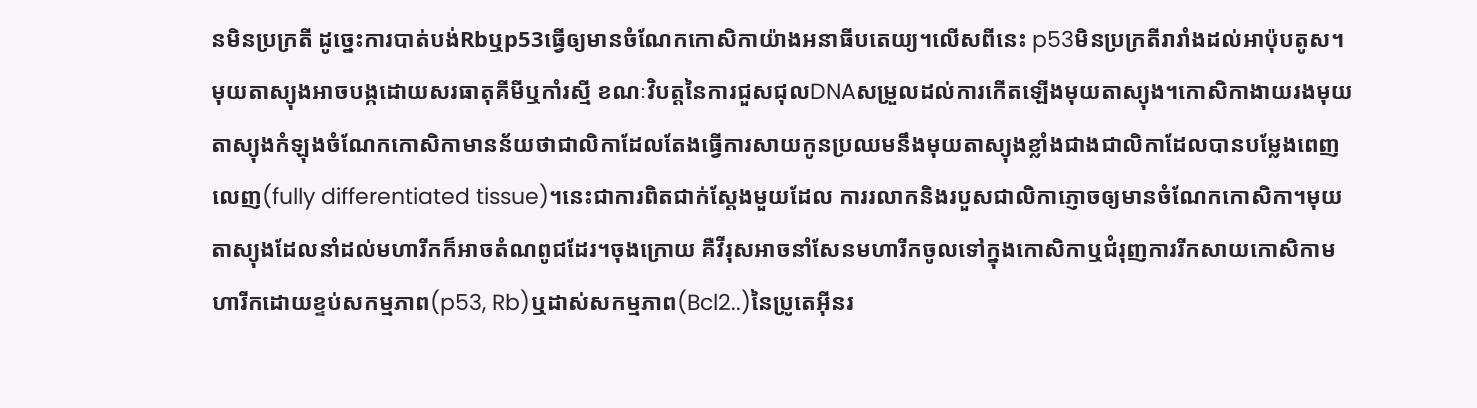នមិនប្រក្រតី ដូច្នេះការបាត់បង់Rbឬp53ធ្វើឲ្យមានចំណែកកោសិកាយ៉ាងអនាធីបតេយ្យ។លើសពីនេះ p53មិនប្រក្រតីរារាំងដល់អាប៉ុបតូស។
មុយតាស្យុងអាចបង្កដោយសរធាតុគីមីឬកាំរស្មី ខណៈវិបត្តនៃការជួសជុលDNAសម្រួលដល់ការកើតឡើងមុយតាស្យុង។កោសិកាងាយរងមុយតាស្យុងកំឡុងចំណែកកោសិកាមានន័យថាជាលិកាដែលតែងធ្វើការសាយកូនប្រឈមនឹងមុយតាស្យុងខ្លាំងជាងជាលិកាដែលបានបម្លែងពេញលេញ(fully differentiated tissue)។នេះជាការពិតជាក់ស្តែងមួយដែល ការរលាកនិងរបួសជាលិកាភ្ញោចឲ្យមានចំណែកកោសិកា។មុយតាស្យុងដែលនាំដល់មហារីកក៏អាចតំណពូជដែរ។ចុងក្រោយ គឺវីរុសអាចនាំសែនមហារីកចូលទៅក្នុងកោសិកាឬជំរុញការរីកសាយកោសិកាមហារីកដោយខ្ទប់សកម្មភាព(p53, Rb)ឬដាស់សកម្មភាព(Bcl2..)នៃប្រូតេអ៊ីនរ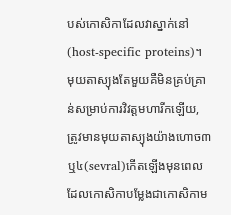បស់កោសិកាដែលវាស្នាក់នៅ(host-specific proteins)។
មុយតាស្យុងតែមួយគឺមិនគ្រប់គ្រាន់សម្រាប់ការវិវត្តមហារីកឡើយ, ត្រូវមានមុយតាស្យុងយ៉ាងហោច៣ឬ៤(sevral)កើតឡើងមុនពេលដែលកោសិកាបម្លែងជាកោសិកាម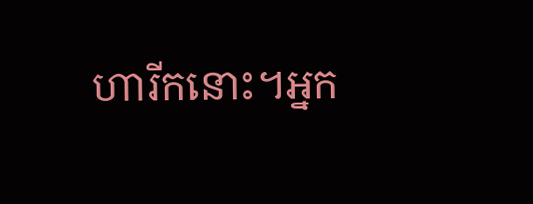ហារីកនោះ។អ្នក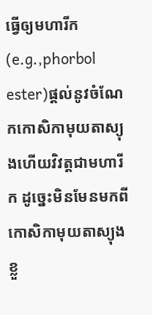ធ្វើឲ្យមហារីក(e.g.,phorbol ester)ផ្តល់នូវចំណែកកោសិកាមុយតាស្យុងហើយវិវត្តជាមហារីក ដូច្នេះមិនមែនមកពីកោសិកាមុយតាស្យុងខ្លួ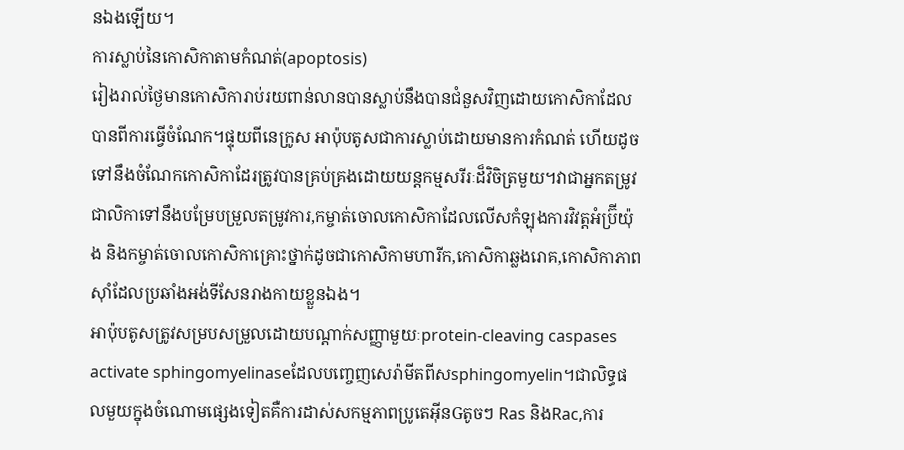នឯងឡើយ។
ការស្លាប់នៃកោសិកាតាមកំណត់(apoptosis)
រៀងរាល់ថ្ងៃមានកោសិការាប់រយពាន់លានបានស្លាប់នឹងបានជំនួសវិញដោយកោសិកាដែលបានពីការធ្វើចំណែក។ផ្ទុយពីនេក្រូស អាប៉ុបតូសជាការស្លាប់ដោយមានការកំណត់ ហើយដូចទៅនឹងចំណែកកោសិកាដែរត្រូវបានគ្រប់គ្រងដោយយន្តកម្មសរីរៈដ៏វិចិត្រមួយ។វាជាអ្នកតម្រូវជាលិកាទៅនឹងបម្រែបម្រួលតម្រូវការ,កម្ចាត់ចោលកោសិកាដែលលើសកំឡុងការវិវត្តអំប្រ៊ីយ៉ុង និងកម្ចាត់ចោលកោសិកាគ្រោះថ្នាក់ដូចជាកោសិកាមហារីក,កោសិកាឆ្លងរោគ,កោសិកាភាពស៊ាំដែលប្រឆាំងអង់ទីសែនរាងកាយខ្លួនឯង។
អាប៉ុបតូសត្រូវសម្របសម្រួលដោយបណ្តាក់សញ្ញាមួយៈprotein-cleaving caspases activate sphingomyelinaseដែលបញ្ចេញសេរ៉ាមីតពីសsphingomyelin។ជាលិទ្ធផលមួយក្នុងចំណោមផ្សេងទៀតគឺការដាស់សកម្មភាពប្រូតេអ៊ីនGតូចៗ Ras និងRac,ការ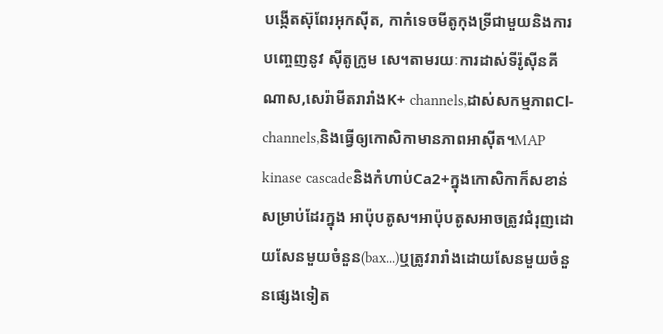បង្កើតស៊ុពែរអុកស៊ីត, កាកំទេចមីតូកុងទ្រីជាមួយនិងការបញ្ចេញនូវ ស៊ីតូក្រូម សេ។តាមរយៈការដាស់ទីរ៉ូស៊ីនគីណាស,សេរ៉ាមីតរារាំងK+ channels,ដាស់សកម្មភាពCl- channels,និងធ្វើឲ្យកោសិកាមានភាពអាស៊ីត។MAP kinase cascadeនិងកំហាប់Ca2+ក្នុងកោសិកាក៏សខាន់សម្រាប់ដែរក្នុង អាប៉ុបតូស។អាប៉ុបតូសអាចត្រូវជំរុញដោយសែនមួយចំនួន(bax...)ឬត្រូវរារាំងដោយសែនមួយចំនួនផ្សេងទៀត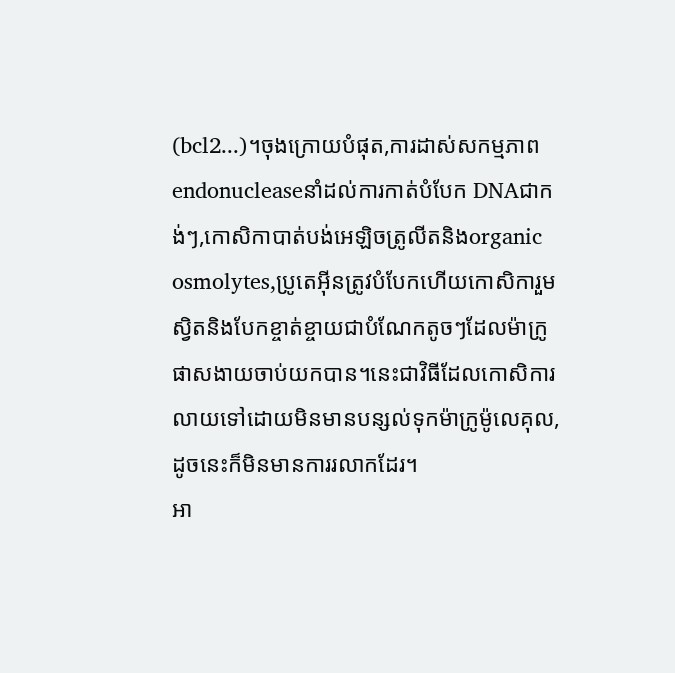(bcl2...)។ចុងក្រោយបំផុត,ការដាស់សកម្មភាព endonucleaseនាំដល់ការកាត់បំបែក DNAជាកង់ៗ,កោសិកាបាត់បង់អេឡិចត្រូលីតនិងorganic osmolytes,ប្រូតេអ៊ីនត្រូវបំបែកហើយកោសិការួមស្វិតនិងបែកខ្ចាត់ខ្ចាយជាបំណែកតូចៗដែលម៉ាក្រូផាសងាយចាប់យកបាន។នេះជាវិធីដែលកោសិការលាយទៅដោយមិនមានបន្សល់ទុកម៉ាក្រូម៉ូលេគុល,ដូចនេះក៏មិនមានការរលាកដែរ។
អា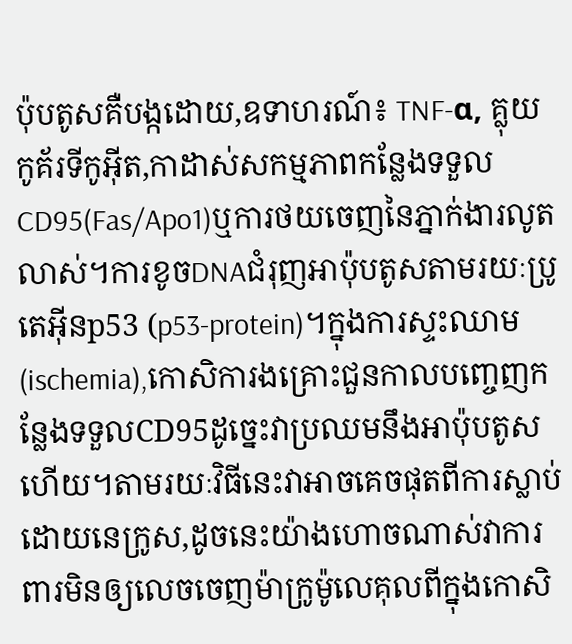ប៉ុបតូសគឺបង្កដោយ,ឧទាហរណ៍៖ TNF-α, គ្លុយកូគ័រទីកូអ៊ីត,កាដាស់សកម្មភាពកន្លែងទទួលCD95(Fas/Apo1)ឬការថយចេញនៃភ្នាក់ងារលូតលាស់។ការខូចDNAជំរុញអាប៉ុបតូសតាមរយៈប្រូតេអ៊ីនp53 (p53-protein)។ក្នុងការស្ទះឈាម(ischemia),កោសិការងគ្រោះជួនកាលបញ្ចេញកន្លែងទទួលCD95ដូច្នេះវាប្រឈមនឹងអាប៉ុបតូសហើយ។តាមរយៈវិធីនេះវាអាចគេចផុតពីការស្លាប់ដោយនេក្រូស,ដូចនេះយ៉ាងហោចណាស់វាការពារមិនឲ្យលេចចេញម៉ាក្រូម៉ូលេគុលពីក្នុងកោសិ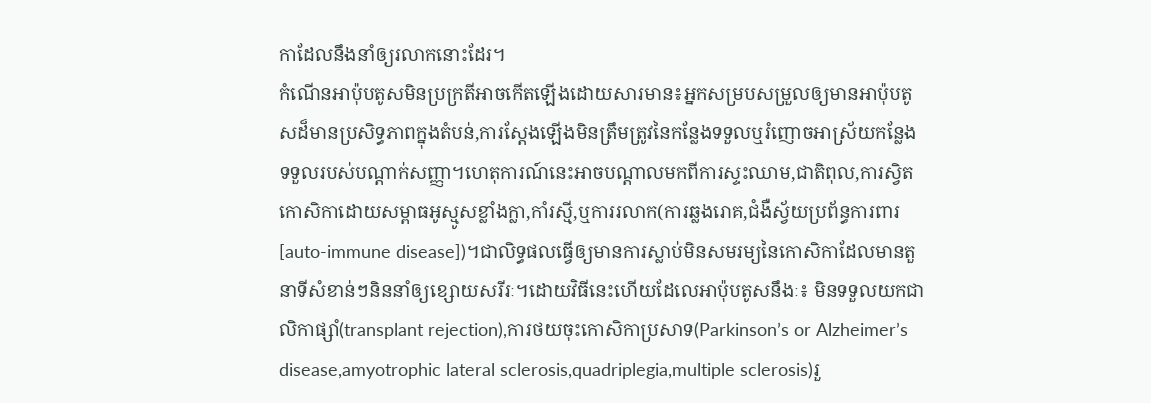កាដែលនឹងនាំឲ្យរលាកនោះដែរ។
កំណើនអាប៉ុបតូសមិនប្រក្រតីអាចកើតឡើងដោយសារមាន៖អ្នកសម្របសម្រួលឲ្យមានអាប៉ុបតូសដ៏មានប្រសិទ្ធភាពក្នុងតំបន់,ការស្តែងឡើងមិនត្រឹមត្រូវនៃកន្លែងទទួលឬរំញោចអាស្រ័យកន្លែងទទួលរបស់បណ្តាក់សញ្ញា។ហេតុការណ៍នេះអាចបណ្តាលមកពីការស្ទះឈាម,ជាតិពុល,ការស្វិតកោសិកាដោយសម្ពាធអូស្មូសខ្លាំងក្លា,កាំរស្មី,ឬការរលាក(ការឆ្លងរោគ,ជំងឺស្វ័យប្រព័ន្ធការពារ[auto-immune disease])។ជាលិទ្ធផលធ្វើឲ្យមានការស្លាប់មិនសមរម្យនៃកោសិកាដែលមានតួនាទីសំខាន់ៗនិននាំឲ្យខ្សោយសរីរៈ។ដោយវិធីនេះហើយដែលេអាប៉ុបតូសនឹងៈ៖ មិនទទួលយកជាលិកាផ្សាំ(transplant rejection),ការថយចុះកោសិកាប្រសាទ(Parkinson’s or Alzheimer’s disease,amyotrophic lateral sclerosis,quadriplegia,multiple sclerosis)រួ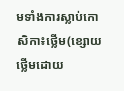មទាំងការស្លាប់កោសិកា៖ថ្លើម(ខ្សោយថ្លើមដោយ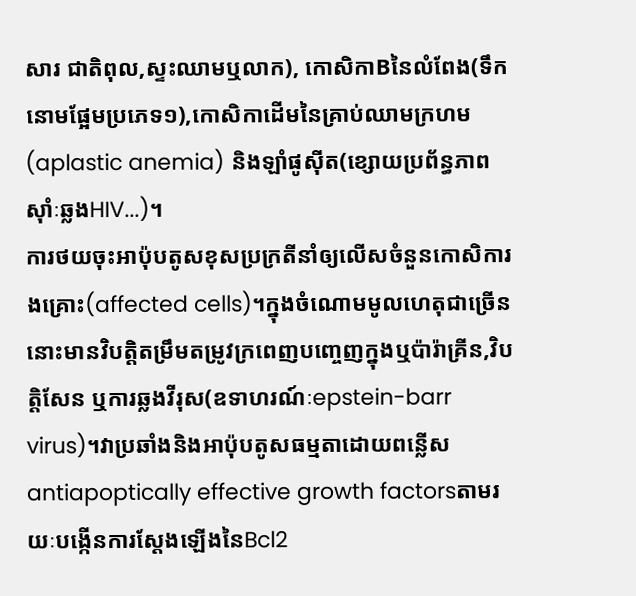សារ ជាតិពុល,ស្ទះឈាមឬលាក), កោសិកាBនៃលំពែង(ទឹកនោមផ្អែមប្រភេទ១),កោសិកាដើមនៃគ្រាប់ឈាមក្រហម (aplastic anemia) និងឡាំផូស៊ីត(ខ្សោយប្រព័ន្ធភាពស៊ាំៈឆ្លងHIV...)។
ការថយចុះអាប៉ុបតូសខុសប្រក្រតីនាំឲ្យលើសចំនួនកោសិការងគ្រោះ(affected cells)។ក្នុងចំណោមមូលហេតុជាច្រើននោះមានវិបត្តិតម្រឹមតម្រូវក្រពេញបញ្ចេញក្នុងឬប៉ារ៉ាគ្រីន,វិបត្តិសែន ឬការឆ្លងវីរុស(ឧទាហរណ៍ៈepstein-barr virus)។វាប្រឆាំងនិងអាប៉ុបតូសធម្មតាដោយពន្លើសantiapoptically effective growth factorsតាមរយៈបង្កើនការស្តែងឡើងនៃBcl2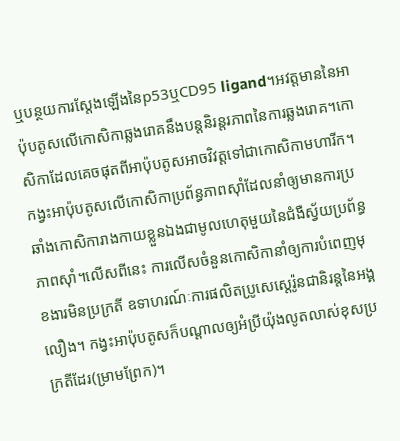ឬបន្ថយការស្តែងឡើងនៃp53ឬCD95 ligand។អវត្តមាននៃអាប៉ុបតូសលើកោសិកាឆ្លងរោគនឹងបន្តនិរន្តរភាពនៃការឆ្លងរោគ។កោសិកាដែលគេចផុតពីអាប៉ុបតូសអាចវិវត្តទៅជាកោសិកាមហារីក។កង្វះអាប៉ុបតូសលើកោសិកាប្រព័ន្ធភាពស៊ាំដែលនាំឲ្យមានការប្រឆាំងកោសិការាងកាយខ្លួនឯងជាមូលហេតុមួយនៃជំងឺស្វ័យប្រព័ន្ធភាពស៊ាំ។លើសពីនេះ ការលើសចំនួនកោសិកានាំឲ្យការបំពេញមុខងារមិនប្រក្រតី ឧទាហរណ៍ៈការផលិតប្រូសេស្តេរ៉ូនជានិរន្តនៃអង្គលឿង។ កង្វះអាប៉ុបតូសក៏បណ្តាលឲ្យអំប្រីយ៉ុងលូតលាស់ខុសប្រក្រតីដែរ(ម្រាមព្រែក)។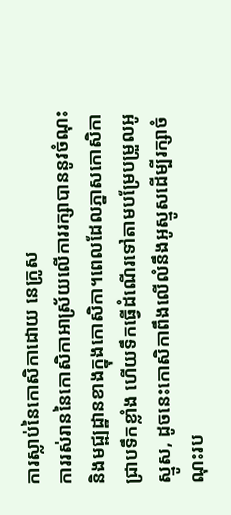ការស្លាប់នៃកោសិកាដោយ នេក្រូស
ការរស់រាននៃកោសិកាអាស្រ័យលើការរក្សាបាននូវចំណុះនិងមជ្ឍដ្ឋានខាងក្នុងកោសិកា។ពេលដែលភ្នាសកោសិកាជ្រាបទឹកខ្លាំង ហើយទឹកធ្វើដំណើរទៅតាមបម្រែបម្រួលអូស្មូស, ដូចនេះកោសិកាពឹងលើលំនឹងអូស្មូសដើម្បីរក្សាចំណុះរប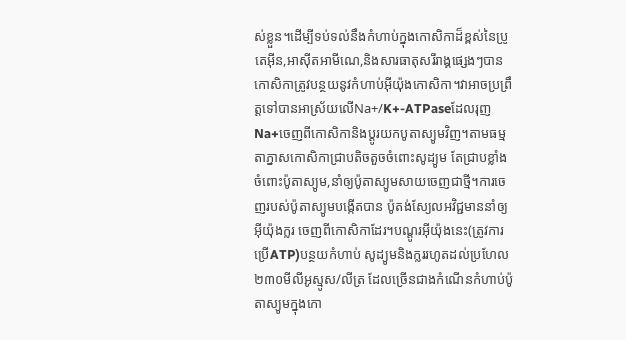ស់ខ្លួន។ដើម្បីទប់ទល់នឹងកំហាប់ក្នុងកោសិកាដ៏ខ្ពស់នៃប្រូតេអ៊ីន,អាស៊ីតអាមីណេ,និងសារធាតុសរីរាង្គផ្សេងៗបាន កោសិកាត្រូវបន្ថយនូវកំហាប់អ៊ីយ៉ុងកោសិកា។វាអាចប្រព្រឹត្តទៅបានអាស្រ័យលើNa+/K+-ATPaseដែលរុញ Na+ចេញពីកោសិកានិងប្តូរយកបូតាស្យូមវិញ។តាមធម្មតាភ្នាសកោសិកាជ្រាបតិចតួចចំពោះសូដ្យូម តែជ្រាបខ្លាំងចំពោះប៉ូតាស្យូម,នាំឲ្យប៉ូតាស្យូមសាយចេញជាថ្មី។ការចេញរបស់ប៉ូតាស្យូមបង្កើតបាន ប៉ូតង់ស្យែលអវិជ្ជមាននាំឲ្យ អ៊ីយ៉ុងក្លរ ចេញពីកោសិកាដែរ។បណ្តូរអ៊ីយ៉ុងនេះ(ត្រូវការប្រើATP)បន្ថយកំហាប់ សូដ្យូមនិងក្លររហូតដល់ប្រហែល២៣០មីលីអូស្មូស/លីត្រ ដែលច្រើនជាងកំណើនកំហាប់ប៉ូតាស្យូមក្នុងកោ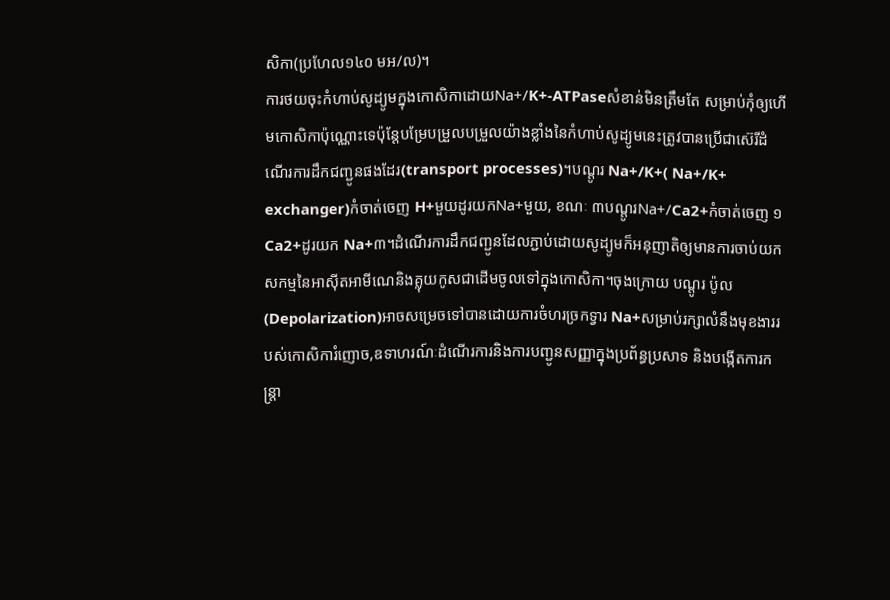សិកា(ប្រហែល១៤០ មអ/ល)។
ការថយចុះកំហាប់សូដ្យូមក្នុងកោសិកាដោយNa+/K+-ATPaseសំខាន់មិនត្រឹមតែ សម្រាប់កុំឲ្យហើមកោសិកាប៉ុណ្ណោះទេប៉ុន្តែបម្រែបម្រួលបម្រួលយ៉ាងខ្លាំងនៃកំហាប់សូដ្យូមនេះត្រូវបានប្រើជាស៊េរីដំណើរការដឹកជញ្ជូនផងដែរ(transport processes)។បណ្តូរ Na+/K+( Na+/K+ exchanger)កំចាត់ចេញ H+មួយដូរយកNa+មួយ, ខណៈ ៣បណ្តូរNa+/Ca2+កំចាត់ចេញ ១Ca2+ដូរយក Na+៣។ដំណើរការដឹកជញ្ជូនដែលភ្ជាប់ដោយសូដ្យូមក៏អនុញាតិឲ្យមានការចាប់យកសកម្មនៃអាស៊ីតអាមីណេនិងគ្លុយកូសជាដើមចូលទៅក្នុងកោសិកា។ចុងក្រោយ បណ្តូរ ប៉ូល(Depolarization)អាចសម្រេចទៅបានដោយការចំហរច្រកទ្វារ Na+សម្រាប់រក្សាលំនឹងមុខងាររបស់កោសិការំញោច,ឧទាហរណ៍ៈដំណើរការនិងការបញ្ជូនសញ្ញាក្នុងប្រព័ន្ធប្រសាទ និងបង្កើតការកន្ត្រា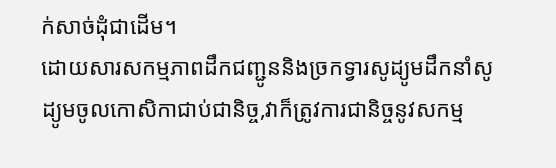ក់សាច់ដុំជាដើម។
ដោយសារសកម្មភាពដឹកជញ្ជូននិងច្រកទ្វារសូដ្យូមដឹកនាំសូដ្យូមចូលកោសិកាជាប់ជានិច្ច,វាក៏ត្រូវការជានិច្ចនូវសកម្ម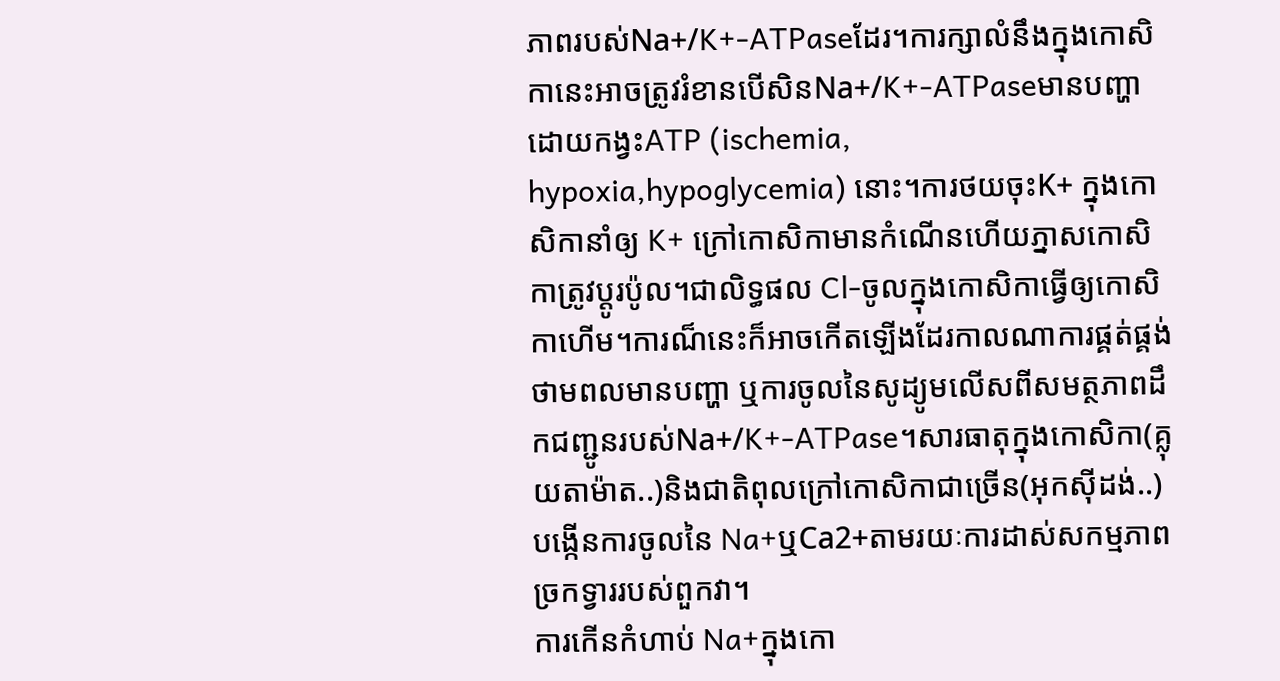ភាពរបស់Na+/K+-ATPaseដែរ។ការក្សាលំនឹងក្នុងកោសិកានេះអាចត្រូវរំខានបើសិនNa+/K+-ATPaseមានបញ្ហាដោយកង្វះATP (ischemia, hypoxia,hypoglycemia) នោះ។ការថយចុះK+ ក្នុងកោសិកានាំឲ្យ K+ ក្រៅកោសិកាមានកំណើនហើយភ្នាសកោសិកាត្រូវប្តូរប៉ូល។ជាលិទ្ធផល Cl-ចូលក្នុងកោសិកាធ្វើឲ្យកោសិកាហើម។ការណ៏នេះក៏អាចកើតឡើងដែរកាលណាការផ្គត់ផ្គង់ថាមពលមានបញ្ហា ឬការចូលនៃសូដ្យូមលើសពីសមត្ថភាពដឹកជញ្ជូនរបស់Na+/K+-ATPase។សារធាតុក្នុងកោសិកា(គ្លុយតាម៉ាត..)និងជាតិពុលក្រៅកោសិកាជាច្រើន(អុកស៊ីដង់..)បង្កើនការចូលនៃ Na+ឬCa2+តាមរយៈការដាស់សកម្មភាពច្រកទ្វាររបស់ពួកវា។
ការកើនកំហាប់ Na+ក្នុងកោ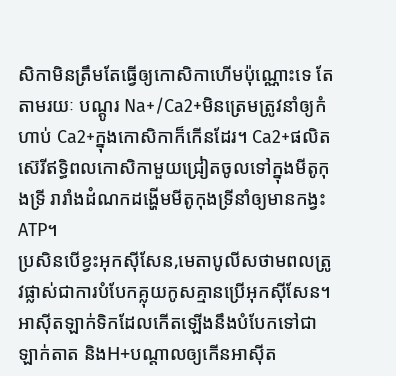សិកាមិនត្រឹមតែធ្វើឲ្យកោសិកាហើមប៉ុណ្ណោះទេ តែតាមរយៈ បណ្តូរ Na+/Ca2+មិនត្រេមត្រូវនាំឲ្យកំហាប់ Ca2+ក្នុងកោសិកាក៏កើនដែរ។ Ca2+ផលិតស៊េរីឥទ្ធិពលកោសិកាមួយជ្រៀតចូលទៅក្នុងមីតូកុងទ្រី រារាំងដំណកដង្ហើមមីតូកុងទ្រីនាំឲ្យមានកង្វះATP។
ប្រសិនបើខ្វះអុកស៊ីសែន,មេតាបូលីសថាមពលត្រូវផ្លាស់ជាការបំបែកគ្លុយកូសគ្មានប្រើអុកស៊ីសែន។អាស៊ីតឡាក់ទិកដែលកើតឡើងនឹងបំបែកទៅជា ឡាក់តាត និងH+បណ្តាលឲ្យកើនអាស៊ីត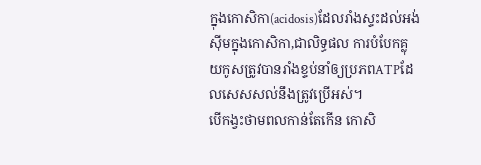ក្នុងកោសិកា(acidosis)ដែលរាំងស្ទះដល់អង់ស៊ីមក្នុងកោសិកា,ជាលិទ្ធផល ការបំបែកគ្លុយកូសត្រូវបានរាំងខ្ទប់នាំឲ្យប្រភពATPដែលសេសសល់នឹងត្រូវប្រើអស់។
បើកង្វះថាមពលកាន់តែកើន កោសិ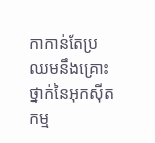កាកាន់តែប្រឈមនឹងគ្រោះថ្នាក់នៃអុកស៊ីតកម្ម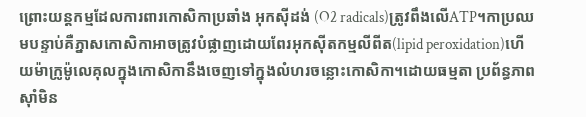ព្រោះយន្តកម្មដែលការពារកោសិកាប្រឆាំង អុកស៊ីដង់ (O2 radicals)ត្រូវពឹងលើATP។កាប្រឈមបន្ទាប់គឺភ្នាសកោសិកាអាចត្រូវបំផ្លាញដោយពែរអុកស៊ីតកម្មលីពីត(lipid peroxidation)ហើយម៉ាក្រូម៉ូលេគុលក្នុងកោសិកានឹងចេញទៅក្នុងលំហរចន្លោះកោសិកា។ដោយធម្មតា ប្រព័ន្ធភាពស៊ាំមិន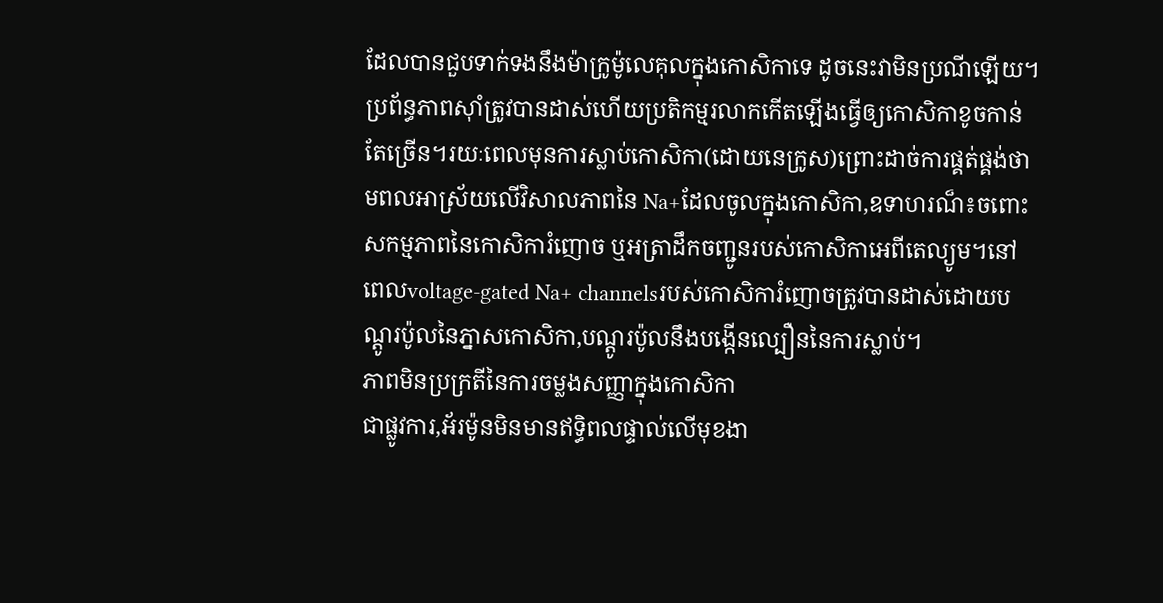ដែលបានជួបទាក់ទងនឹងម៉ាក្រូម៉ូលេគុលក្នុងកោសិកាទេ ដូចនេះវាមិនប្រណីឡើយ។ប្រព័ន្ធភាពស៊ាំត្រូវបានដាស់ហើយប្រតិកម្មរលាកកើតឡើងធ្វើឲ្យកោសិកាខូចកាន់តែច្រើន។រយៈពេលមុនការស្លាប់កោសិកា(ដោយនេក្រូស)ព្រោះដាច់ការផ្គត់ផ្គង់ថាមពលអាស្រ័យលើវិសាលភាពនៃ Na+ដែលចូលក្នុងកោសិកា,ឧទាហរណ៏៖ចពោះសកម្មភាពនៃកោសិការំញោច ឬអត្រាដឹកចញ្ជូនរបស់កោសិកាអេពីតេល្យូម។នៅពេលvoltage-gated Na+ channelsរបស់កោសិការំញោចត្រូវបានដាស់ដោយបណ្តូរប៉ូលនៃភ្នាសកោសិកា,បណ្តូរប៉ូលនឹងបង្កើនល្បឿននៃការស្លាប់។
ភាពមិនប្រក្រតីនៃការចម្លងសញ្ញាក្នុងកោសិកា
ជាផ្លូវការ,អ័រម៉ូនមិនមានឥទ្ធិពលផ្ទាល់លើមុខងា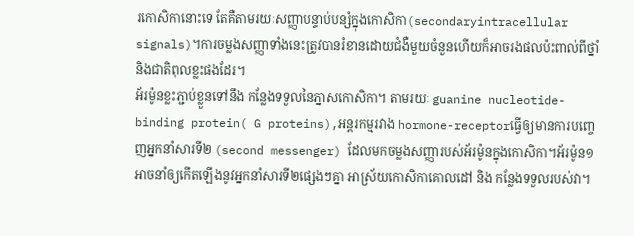រកោសិកានោះទេ តែគឺតាមរយៈសញ្ញាបន្ទាប់បន្សំក្នុងកោសិកា(secondaryintracellular signals)។ការចម្លងសញ្ញាទាំងនេះត្រូវបានរំខានដោយជំងឺមួយចំនួនហើយក៏អាចរងផលប៉ះពាល់ពីថ្នាំនិងជាតិពុលខ្លះផងដែរ។
អ័រម៉ូនខ្លះភ្ជាប់ខ្លួនទៅនឹង កន្លែងទទួលនៃភ្នាសកោសិកា។ តាមរយៈ guanine nucleotide-binding protein( G proteins),អន្តរកម្មរវាង hormone-receptorធ្វើឲ្យមានការបញ្ចេញអ្នកនាំសារទី២ (second messenger) ដែលមកចម្លងសញ្ញារបស់អ័រម៉ូនក្នុងកោសិកា។អ័រម៉ូន១អាចនាំឲ្យកើតឡើងនូវអ្នកនាំសារទី២ផ្សេងៗគ្នា អាស្រ័យកោសិកាគោលដៅ និង កន្លែងទទួលរបស់វា។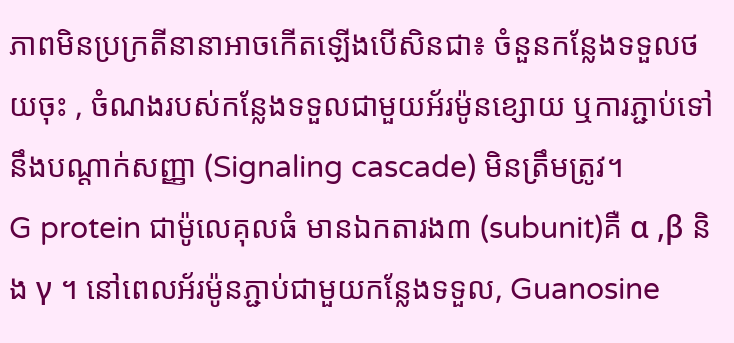ភាពមិនប្រក្រតីនានាអាចកើតឡើងបើសិនជា៖ ចំនួនកន្លែងទទួលថយចុះ , ចំណងរបស់កន្លែងទទួលជាមួយអ័រម៉ូនខ្សោយ ឬការភ្ជាប់ទៅនឹងបណ្តាក់សញ្ញា (Signaling cascade) មិនត្រឹមត្រូវ។
G protein ជាម៉ូលេគុលធំ មានឯកតារង៣ (subunit)គឺ α ,β និង γ ។ នៅពេលអ័រម៉ូនភ្ជាប់ជាមួយកន្លែងទទួល, Guanosine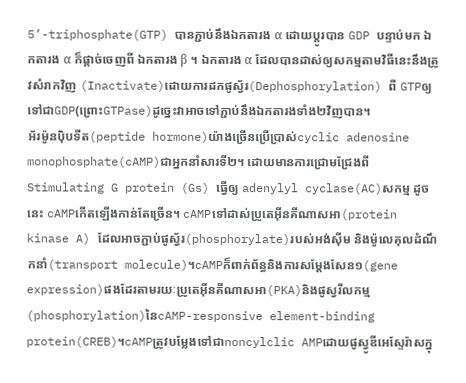5’-triphosphate(GTP) បានភ្ជាប់នឹងឯកតារង α ដោយប្តូរបាន GDP បន្ទាប់មក ឯកតារង α ក៏ផ្តាច់ចេញពី ឯកតារង β ។ ឯកតារង α ដែលបានដាស់ឲ្យសកម្មតាមវិធីនេះនឹងត្រូវសំរាកវិញ (Inactivate)ដោយការដកផូស្វ័រ(Dephosphorylation) ពី GTPឲ្យទៅជាGDP(ព្រោះGTPase)ដូច្នេះវាអាចទៅភ្ជាប់នឹងឯកតារងទាំង២វិញបាន។
អ័រម៉ូនប៉ិបទីត(peptide hormone)យ៉ាងច្រើនប្រើប្រាស់cyclic adenosine monophosphate(cAMP)ជាអ្នកនាំសារទី២។ ដោយមានការជ្រោមជ្រែងពី Stimulating G protein (Gs) ធ្វើឲ្យ adenylyl cyclase(AC)សកម្ម ដូចនេះ cAMPកើតឡើងកាន់តែច្រើន។ cAMPទៅដាស់ប្រូតេអ៊ីនគីណាសអា(protein kinase A) ដែលអាចភ្ជាប់ផូស្វ័រ(phosphorylate)របស់អង់ស៊ីម និងម៉ូលេគុលដំណឹកនាំ(transport molecule)។cAMPក៏ពាក់ព័ន្ធនិងការសម្តែងសែន១(gene expression)ផងដែរតាមរយៈប្រូតេអ៊ីនគីណាសអា(PKA)និងផូស្វរីលកម្ម(phosphorylation)នៃcAMP-responsive element-binding protein(CREB)។cAMPត្រូវបម្លែងទៅជាnoncylclic AMPដោយផូស្វូឌីអេស្ទែរ៉ាសក្នុ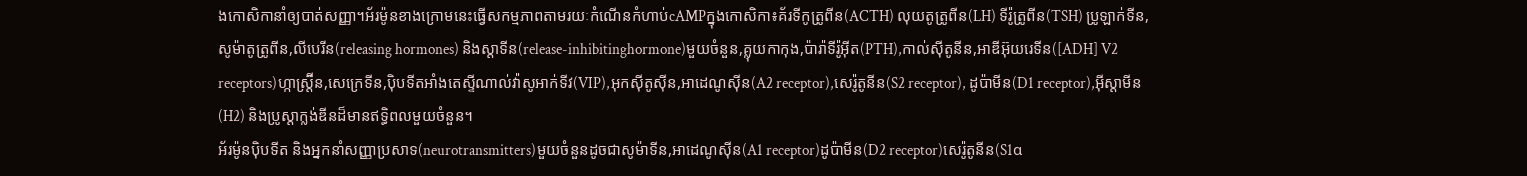ងកោសិកានាំឲ្យបាត់សញ្ញា។អ័រម៉ូនខាងក្រោមនេះធ្វើសកម្មភាពតាមរយៈកំណើនកំហាប់cAMPក្នុងកោសិកា៖គ័រទីកូត្រូពីន(ACTH) លុយតូត្រូពីន(LH) ទីរ៉ូត្រូពីន(TSH) ប្រូឡាក់ទីន,សូម៉ាតូត្រូពីន,លីបេរីន(releasing hormones) និងស្តាទីន(release-inhibitinghormone)មួយចំនួន,គ្លុយកាកុង,ប៉ារ៉ាទីរ៉ូអ៊ីត(PTH),កាល់ស៊ីតូនីន,អាឌីអ៊ុយរេទីន([ADH] V2 receptors)ហ្កាស្ត្រ៊ីន,សេក្រេទីន,ប៉ិបទីតអាំងតេស្ទីណាល់វ៉ាសូអាក់ទីវ(VIP),អុកស៊ីតូស៊ីន,អាដេណូស៊ីន(A2 receptor),សេរ៉ូតូនីន(S2 receptor), ដូប៉ាមីន(D1 receptor),អ៊ីស្តាមីន(H2) និងប្រូស្តាក្លង់ឌីនដ៏មានឥទ្ធិពលមួយចំនួន។
អ័រម៉ូនប៉ិបទីត និងអ្នកនាំសញ្ញាប្រសាទ(neurotransmitters)មួយចំនួនដូចជាសូម៉ាទីន,អាដេណូស៊ីន(A1 receptor)ដូប៉ាមីន(D2 receptor)សេរ៉ូតូនីន(S1α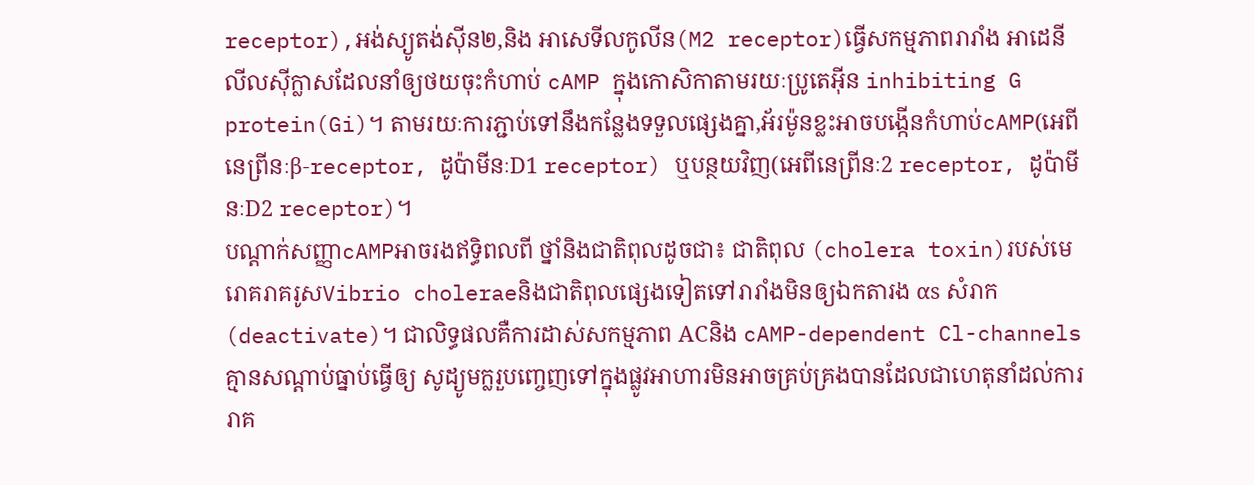receptor),អង់ស្យូតង់ស៊ីន២,និង អាសេទីលកូលីន(M2 receptor)ធ្វើសកម្មភាពរារាំង អាដេនីលីលស៊ីក្លាសដែលនាំឲ្យថយចុះកំហាប់ cAMP ក្នុងកោសិកាតាមរយៈប្រូតេអ៊ីន inhibiting G protein(Gi)។ តាមរយៈការភ្ជាប់ទៅនឹងកន្លែងទទួលផ្សេងគ្នា,អ័រម៉ូនខ្លះអាចបង្កើនកំហាប់cAMP(អេពីនេព្រីនៈβ-receptor, ដូប៉ាមីនៈD1 receptor) ឬបន្ថយវិញ(អេពីនេព្រីនៈ2 receptor, ដូប៉ាមីនៈD2 receptor)។
បណ្តាក់សញ្ញាcAMPអាចរងឥទ្ធិពលពី ថ្នាំនិងជាតិពុលដូចជា៖ ជាតិពុល (cholera toxin)របស់មេរោគរាគរូសVibrio choleraeនិងជាតិពុលផ្សេងទៀតទៅរារាំងមិនឲ្យឯកតារង αs សំរាក(deactivate)។ ជាលិទ្ធផលគឺការដាស់សកម្មភាព ACនិង cAMP-dependent Cl-channels គ្មានសណ្តាប់ធ្នាប់ធ្វើឲ្យ សូដ្យូមក្លរួបញ្ចេញទៅក្នុងផ្លូវអាហារមិនអាចគ្រប់គ្រងបានដែលជាហេតុនាំដល់ការរាគ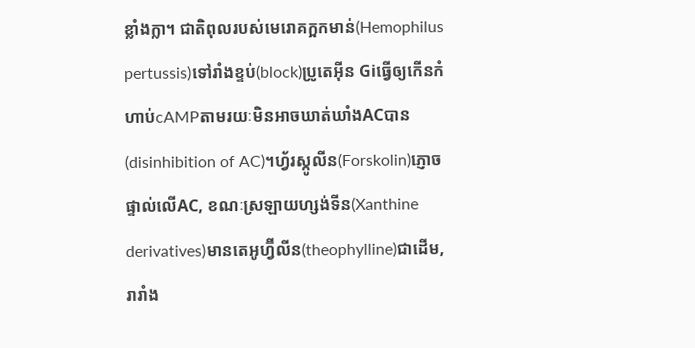ខ្លាំងក្លា។ ជាតិពុលរបស់មេរោគក្អកមាន់(Hemophilus pertussis)ទៅរាំងខ្ទប់(block)ប្រូតេអ៊ីន Giធ្វើឲ្យកើនកំហាប់cAMPតាមរយៈមិនអាចឃាត់ឃាំងACបាន(disinhibition of AC)។ហ្វ័រស្កូលីន(Forskolin)ភ្ញោចផ្ទាល់លើAC, ខណៈស្រឡាយហ្សង់ទីន(Xanthine derivatives)មានតេអូហ្វ៊ីលីន(theophylline)ជាដើម,រារាំង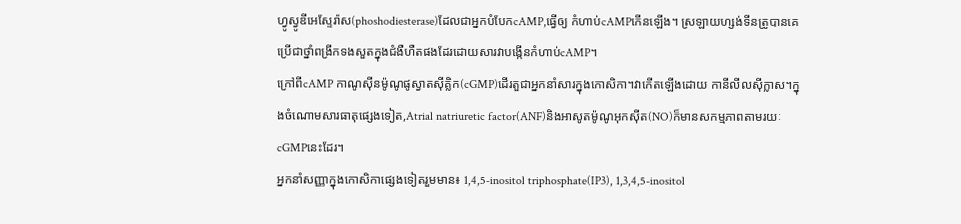ហ្វូស្វូឌីអេស្ទែរ៉ាស(phoshodiesterase)ដែលជាអ្នកបំបែកcAMP,ធ្វើឲ្យ កំហាប់cAMPកើនឡើង។ ស្រឡាយហ្សង់ទីនត្រូបានគេប្រើជាថ្នាំពង្រីកទងសួតក្នុងជំងឺហឺតផងដែរដោយសារវាបង្កើនកំហាប់cAMP។
ក្រៅពីcAMP កាណូស៊ីនម៉ូណូផូស្វាតស៊ីគ្លិក(cGMP)ដើរតួជាអ្នកនាំសារក្នុងកោសិកា។វាកើតឡើងដោយ កានីលីលស៊ីក្លាស។ក្នុងចំណោមសារធាតុផ្សេងទៀត,Atrial natriuretic factor(ANF)និងអាសូតម៉ូណូអុកស៊ីត(NO)ក៏មានសកម្មភាពតាមរយៈcGMPនេះដែរ។
អ្នកនាំសញ្ញាក្នុងកោសិកាផ្សេងទៀតរួមមាន៖ 1,4,5-inositol triphosphate(IP3), 1,3,4,5-inositol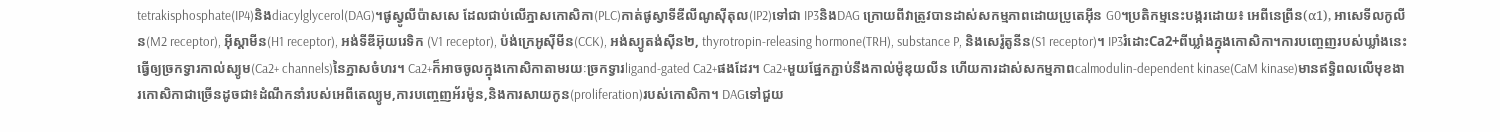tetrakisphosphate(IP4)និងdiacylglycerol(DAG)។ផូស្វូលីប៉ាសសេ ដែលជាប់លើភ្នាសកោសិកា(PLC)កាត់ផូស្វាទីឌីលីណូស៊ីតុល(IP2)ទៅជា IP3និងDAG ក្រោយពីវាត្រូវបានដាស់សកម្មភាពដោយប្រូតេអ៊ីន G0។ប្រតិកម្មនេះបង្ករដោយ៖ អេពីនេព្រីន(α1), អាសេទីលកូលីន(M2 receptor), អ៊ីស្តាមីន(H1 receptor), អង់ទីឌីអ៊ុយរេទិក (V1 receptor), ប៉ង់ក្រេអូស៊ីមីន(CCK), អង់ស្យូតង់ស៊ីន២, thyrotropin-releasing hormone(TRH), substance P, និងសេរ៉ូតូនីន(S1 receptor)។ IP3រំដោះCa2+ពីឃ្លាំងក្នុងកោសិកា។ការបញ្ចេញរបស់ឃ្លាំងនេះធ្វើឲ្យច្រកទ្វារកាល់ស្យូម(Ca2+ channels)នៃភ្នាសចំហរ។ Ca2+ក៏អាចចូលក្នុងកោសិកាតាមរយៈច្រកទ្វារligand-gated Ca2+ផងដែរ។ Ca2+មួយផ្នែកភ្ជាប់នឹងកាល់ម៉ូឌុយលីន ហើយការដាស់សកម្មភាពcalmodulin-dependent kinase(CaM kinase)មានឥទ្ធិពលលើមុខងារកោសិកាជាច្រើនដូចជា៖ដំណឹកនាំរបស់អេពីតេល្យូម,ការបញ្ចេញអ័រម៉ូន,និងការសាយកូន(proliferation)របស់កោសិកា។ DAGទៅជួយ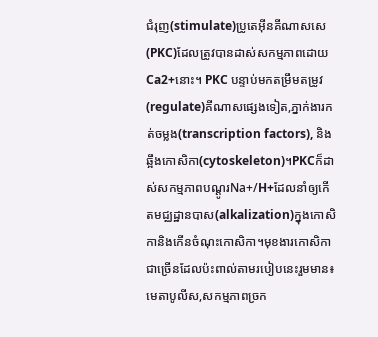ជំរុញ(stimulate)ប្រូតេអ៊ីនគីណាសសេ(PKC)ដែលត្រូវបានដាស់សកម្មភាពដោយ Ca2+នោះ។ PKC បន្ទាប់មកតម្រឹមតម្រូវ(regulate)គីណាសផ្សេងទៀត,ភ្នាក់ងារកត់ចម្លង(transcription factors), និងឆ្អឹងកោសិកា(cytoskeleton)។PKCក៏ដាស់សកម្មភាពបណ្តូរNa+/H+ដែលនាំឲ្យកើតមជ្ឈដ្ឋានបាស(alkalization)ក្នុងកោសិកានិងកើនចំណុះកោសិកា។មុខងារកោសិកាជាច្រើនដែលប៉ះពាល់តាមរបៀបនេះរួមមាន៖ មេតាបូលីស,សកម្មភាពច្រក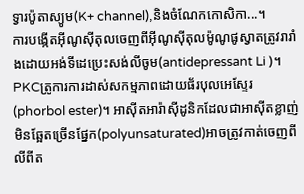ទ្វារប៉ូតាស្យូម(K+ channel),និងចំណែកកោសិកា...។
ការបង្កើតអ៊ីណូស៊ីតុលចេញពីអ៊ីណូស៊ីតុលម៉ូណូផូស្វាតត្រូវរារាំងដោយអង់ទីដេប្រេះសង់លីចូម(antidepressant Li )។ PKCត្រូការការដាស់សកម្មភាពដោយផ័របុលអេស្ទែរ(phorbol ester)។ អាស៊ីតអារ៉ាស៊ីដូនិកដែលជាអាស៊ីតខ្លាញ់មិនឆ្អែតច្រើនផ្នែក(polyunsaturated)អាចត្រូវកាត់ចេញពីលីពីត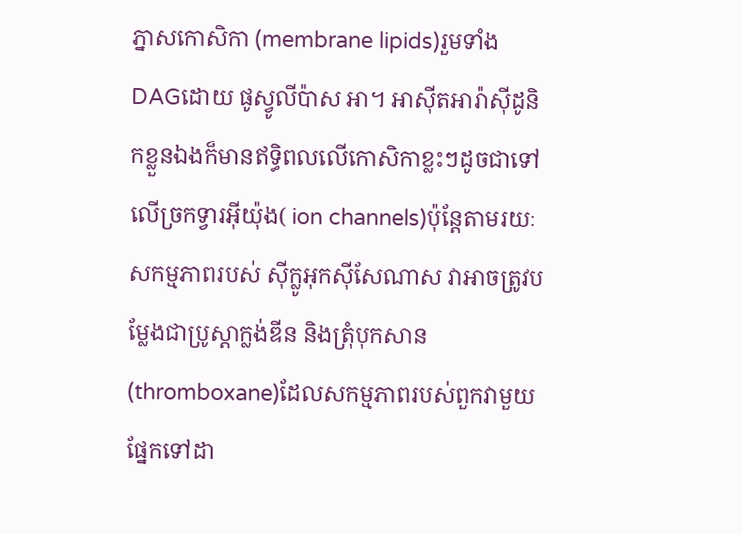ភ្នាសកោសិកា (membrane lipids)រួមទាំង DAGដោយ ផូស្វូលីប៉ាស អា។ អាស៊ីតអារ៉ាស៊ីដូនិកខ្លួនឯងក៏មានឥទ្ធិពលលើកោសិកាខ្លះៗដូចជាទៅលើច្រកទ្វារអ៊ីយ៉ុង( ion channels)ប៉ុន្តែតាមរយៈសកម្មភាពរបស់ ស៊ីក្លូអុកស៊ីសែណាស វាអាចត្រូវបម្លែងជាប្រូស្តាក្លង់ឌីន និងត្រុំបុកសាន(thromboxane)ដែលសកម្មភាពរបស់ពួកវាមួយផ្នែកទៅដា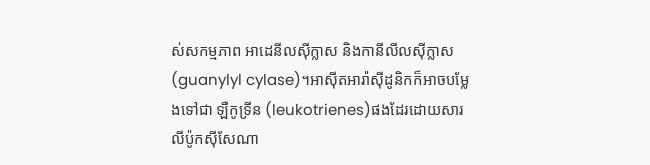ស់សកម្មភាព អាដេនីលស៊ីក្លាស និងកានីលីលស៊ីក្លាស(guanylyl cylase)។អាស៊ីតអារ៉ាស៊ីដូនិកក៏អាចបម្លែងទៅជា ឡឺកូទ្រីន (leukotrienes)ផងដែរដោយសារ លីប៉ូកស៊ីសែណា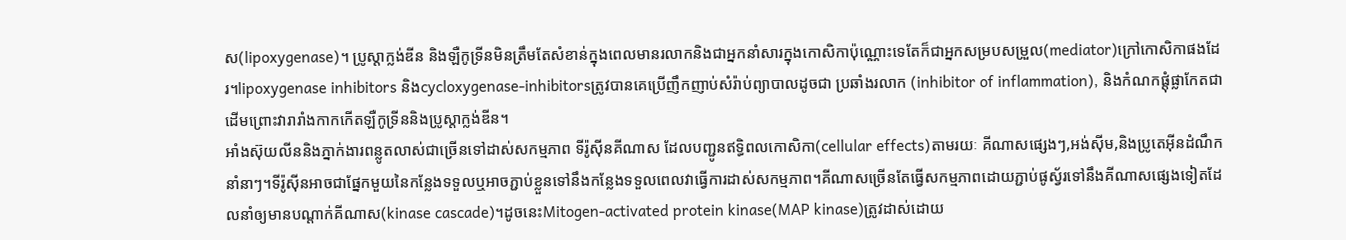ស(lipoxygenase)។ ប្រូស្តាក្លង់ឌីន និងឡឺកូទ្រីនមិនត្រឹមតែសំខាន់ក្នុងពេលមានរលាកនិងជាអ្នកនាំសារក្នុងកោសិកាប៉ុណ្ណោះទេតែក៏ជាអ្នកសម្របសម្រួល(mediator)ក្រៅកោសិកាផងដែរ។lipoxygenase inhibitors និងcycloxygenase-inhibitorsត្រូវបានគេប្រើញឹកញាប់សំរ៉ាប់ព្យាបាលដូចជា ប្រឆាំងរលាក (inhibitor of inflammation), និងកំណកផ្តុំផ្លាកែតជាដើមព្រោះវារារាំងកាកកើតឡឺកូទ្រីននិងប្រូស្តាក្លង់ឌីន។
អាំងស៊ុយលីននិងភ្នាក់ងារពន្លូតលាស់ជាច្រើនទៅដាស់សកម្មភាព ទីរ៉ូស៊ីនគីណាស ដែលបញ្ជូនឥទ្ធិពលកោសិកា(cellular effects)តាមរយៈ គីណាសផ្សេងៗ,អង់ស៊ីម,និងប្រូតេអ៊ីនដំណឹកនាំនាៗ។ទីរ៉ូស៊ីនអាចជាផ្នែកមួយនៃកន្លែងទទួលឬអាចភ្ជាប់ខ្លួនទៅនឹងកន្លែងទទួលពេលវាធ្វើការដាស់សកម្មភាព។គីណាសច្រើនតែធ្វើសកម្មភាពដោយភ្ជាប់ផូស្វ័រទៅនឹងគីណាសផ្សេងទៀតដែលនាំឲ្យមានបណ្តាក់គីណាស(kinase cascade)។ដូចនេះMitogen-activated protein kinase(MAP kinase)ត្រូវដាស់ដោយ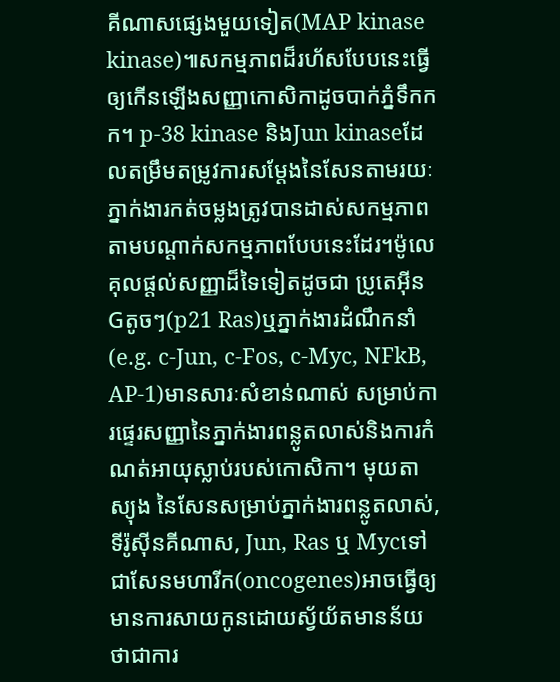គីណាសផ្សេងមួយទៀត(MAP kinase kinase)៕សកម្មភាពដ៏រហ័សបែបនេះធ្វើឲ្យកើនឡើងសញ្ញាកោសិកាដូចបាក់ភ្នំទឹកកក។ p-38 kinase និងJun kinaseដែលតម្រឹមតម្រូវការសម្តែងនៃសែនតាមរយៈភ្នាក់ងារកត់ចម្លងត្រូវបានដាស់សកម្មភាពតាមបណ្តាក់សកម្មភាពបែបនេះដែរ។ម៉ូលេគុលផ្តល់សញ្ញាដ៏ទៃទៀតដូចជា ប្រូតេអ៊ីនGតូចៗ(p21 Ras)ឬភ្នាក់ងារដំណឹកនាំ(e.g. c-Jun, c-Fos, c-Myc, NFkB, AP-1)មានសារៈសំខាន់ណាស់ សម្រាប់ការផ្ទេរសញ្ញានៃភ្នាក់ងារពន្លូតលាស់និងការកំណត់អាយុស្លាប់របស់កោសិកា។ មុយតាស្យុង នៃសែនសម្រាប់ភ្នាក់ងារពន្លូតលាស់,ទីរ៉ូស៊ីនគីណាស, Jun, Ras ឬ Mycទៅជាសែនមហារីក(oncogenes)អាចធ្វើឲ្យមានការសាយកូនដោយស្វ័យ័តមានន័យថាជាការ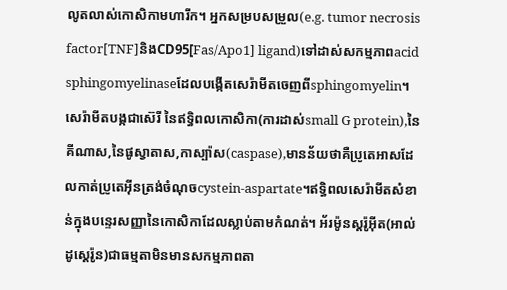លូតលាស់កោសិកាមហារីក។ អ្នកសម្របសម្រួល(e.g. tumor necrosis factor[TNF]និងCD95[Fas/Apo1] ligand)ទៅដាស់សកម្មភាពacid sphingomyelinaseដែលបង្កើតសេរ៉ាមីតចេញពីsphingomyelin។សេរ៉ាមីតបង្កជាស៊េរី នៃឥទ្ធិពលកោសិកា(ការដាស់small G protein),នៃគីណាស,នៃផូស្វាតាស,កាស្ប៉ាស(caspase),មានន័យថាគឺប្រូតេអាសដែលកាត់ប្រូតេអ៊ីនត្រង់ចំណុចcystein-aspartate។ឥទ្ធិពលសេរ៉ាមីតសំខាន់ក្នុងបន្ទេរសញ្ញានៃកោសិកាដែលស្លាប់តាមកំណត់។ អ័រម៉ូនស្តរ៉ូអ៊ីត(អាល់ដូស្តេរ៉ូន)ជាធម្មតាមិនមានសកម្មភាពតា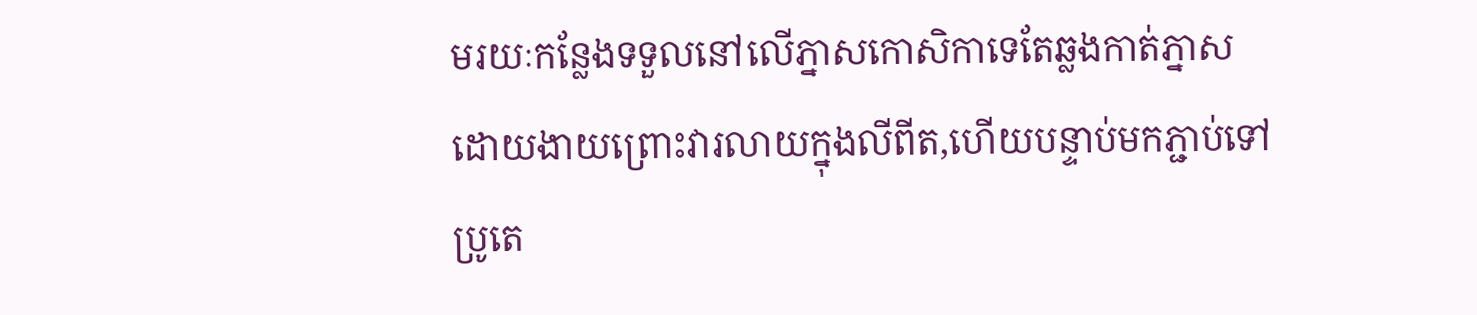មរយៈកន្លែងទទួលនៅលើភ្នាសកោសិកាទេតែឆ្លងកាត់ភ្នាសដោយងាយព្រោះវារលាយក្នុងលីពីត,ហើយបន្ទាប់មកភ្ជាប់ទៅប្រូតេ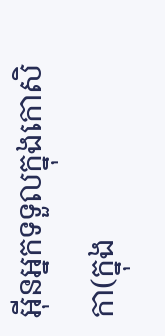អ៊ីនអ្នកទទួលក្នុងកោសិកា(ក្នុង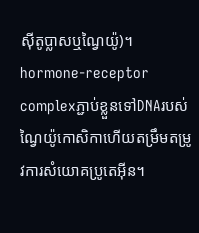ស៊ីតូប្លាសឬណ្វៃយ៉ូ)។ hormone-receptor complexភ្ជាប់ខ្លួនទៅDNAរបស់ណ្វៃយ៉ូកោសិកាហើយតម្រឹមតម្រូវការសំយោគប្រូតេអ៊ីន។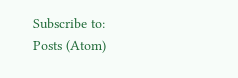Subscribe to:
Posts (Atom)